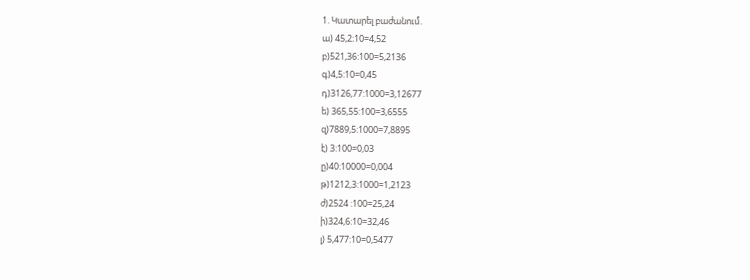1. Կատարել բաժանում․
ա) 45,2։10=4,52
բ)521,36:100=5,2136
գ)4,5:10=0,45
դ)3126,77:1000=3,12677
ե) 365,55:100=3,6555
զ)7889,5:1000=7,8895
է) 3:100=0,03
ը)40:10000=0,004
թ)1212,3:1000=1,2123
ժ)2524 :100=25,24
ի)324,6:10=32,46
լ) 5,477:10=0,5477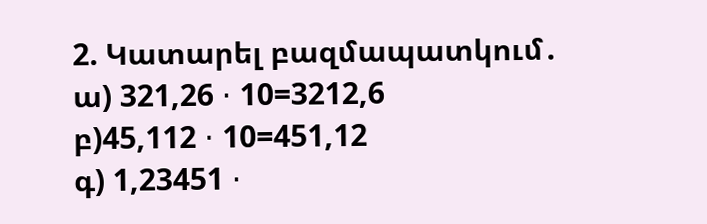2. Կատարել բազմապատկում․
ա) 321,26 ⋅ 10=3212,6
բ)45,112 ⋅ 10=451,12
գ) 1,23451 ⋅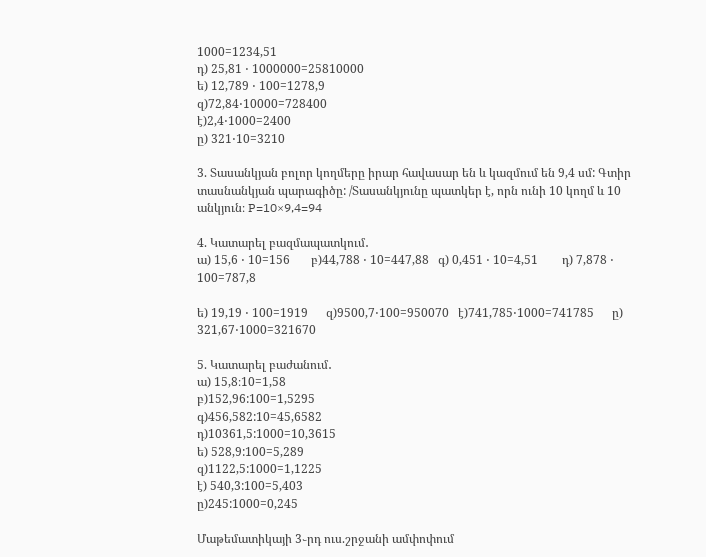1000=1234,51
դ) 25,81 ⋅ 1000000=25810000
ե) 12,789 ⋅ 100=1278,9
զ)72,84⋅10000=728400
է)2,4⋅1000=2400
ը) 321⋅10=3210

3. Տասանկյան բոլոր կողմերը իրար հավասար են և կազմում են 9,4 սմ: Գտիր տասնանկյան պարագիծը: /Տասանկյունը պատկեր է, որն ունի 10 կողմ և 10 անկյուն։ P=10×9,4=94

4. Կատարել բազմապատկում․
ա) 15,6 ⋅ 10=156       բ)44,788 ⋅ 10=447,88   գ) 0,451 ⋅ 10=4,51        դ) 7,878 ⋅ 100=787,8

ե) 19,19 ⋅ 100=1919      զ)9500,7⋅100=950070   է)741,785⋅1000=741785      ը) 321,67⋅1000=321670

5. Կատարել բաժանում․
ա) 15,8։10=1,58
բ)152,96:100=1,5295
գ)456,582:10=45,6582
դ)10361,5:1000=10,3615
ե) 528,9:100=5,289
զ)1122,5:1000=1,1225
է) 540,3:100=5,403
ը)245:1000=0,245

Մաթեմատիկայի 3֊րդ ուս.շրջանի ամփոփում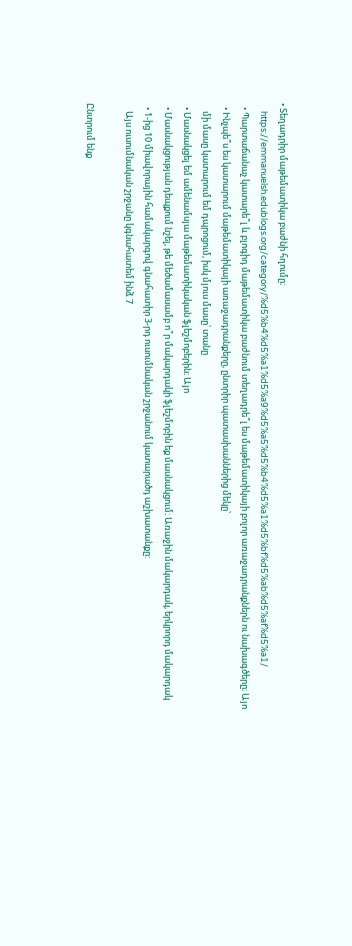• Տեղադրիր մաթեմատիկա բաժնի հղումը։
    https://emmanuelsh.edublogs.org/category/%d5%b4%d5%a1%d5%a9%d5%a5%d5%b4%d5%a1%d5%bf%d5%ab%d5%af%d5%a1/
  • Պարտաճանաչ կատարե՞լ և բլոգիդ մաթեմատիկա բաժնում տեղադրե՞լ ես մաթեմատիկայի բոլոր առաջադրանքներն ու նախագծերը։ Այո
  • Ինչպե՞ս ես կատարում մաթեմատիկայի առաջադրանքերը, ընտրիր պատասխաններից մեկը՝
    մի մասը կատարում եմ դպրոցում, իսկ մյուս մասը՝ տանը
  • Մասնակցել եմ ամենամսյա մաթեմատիկական ֆլեշմոբերին։ Այո
  • Մասնակցության դեպքում նշել, թե մեծամասամբ ո՞ր մակարդակի ֆլեշմոբին եք մասնակցում։ Առաջին մակարդակ, երկրորդ մակարդակ
  • 1-ից 10 միավորային համակարգով գնահատիր 3-րդ ուսումնական շրջանում կատարածդ աշխատանքը:
    Այս ուսումնական շրջանը կգնահատեմ ինձ 7

Ընտրում ենք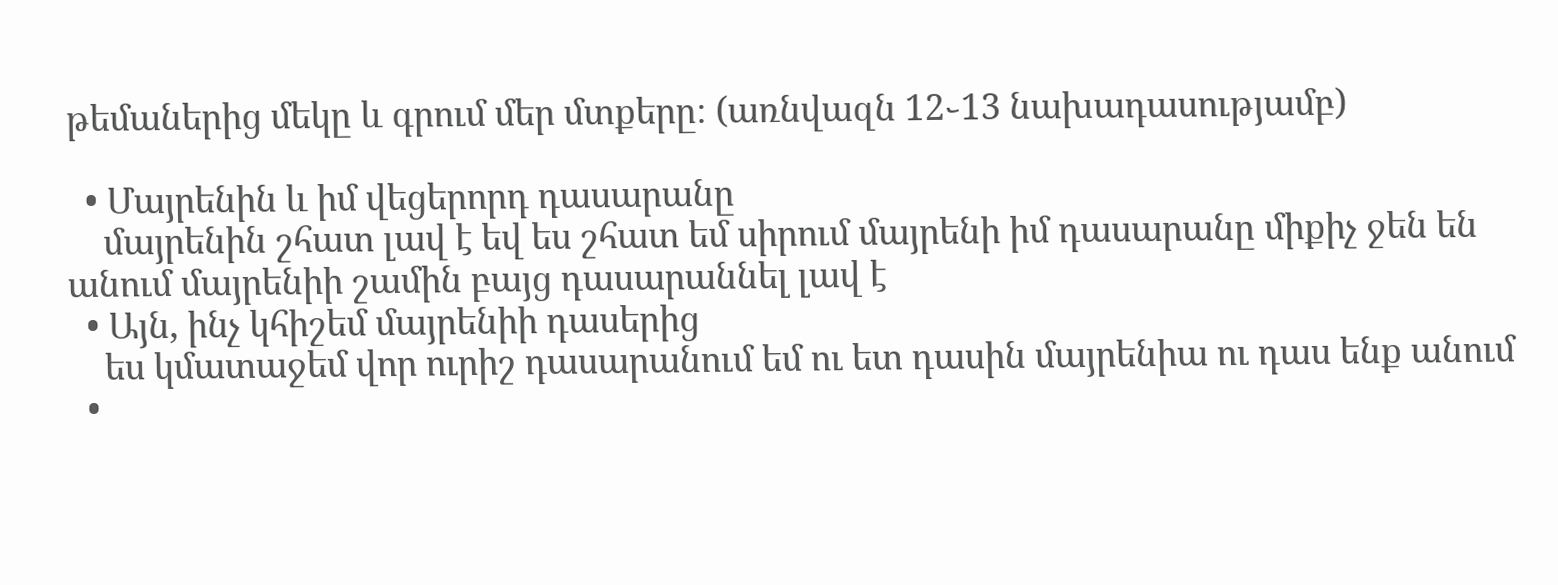թեմաներից մեկը և գրում մեր մտքերը։ (առնվազն 12֊13 նախադասությամբ)

  • Մայրենին և իմ վեցերորդ դասարանը
    մայրենին շհատ լավ է եվ ես շհատ եմ սիրում մայրենի իմ դասարանը միքիչ ջեն են անում մայրենիի շամին բայց դասարաննել լավ է
  • Այն, ինչ կհիշեմ մայրենիի դասերից
    ես կմատաջեմ վոր ուրիշ դասարանում եմ ու ետ դասին մայրենիա ու դաս ենք անում
  •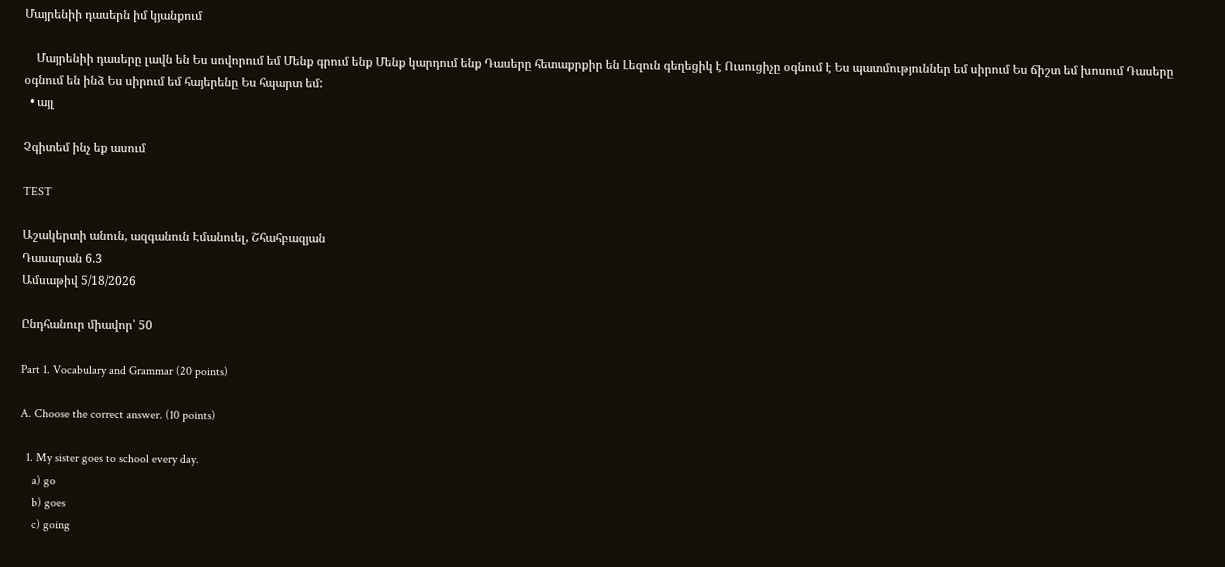Մայրենիի դասերն իմ կյանքում

    Մայրենիի դասերը լավն են Ես սովորում եմ Մենք գրում ենք Մենք կարդում ենք Դասերը հետաքրքիր են Լեզուն գեղեցիկ է Ուսուցիչը օգնում է Ես պատմություններ եմ սիրում Ես ճիշտ եմ խոսում Դասերը օգնում են ինձ Ես սիրում եմ հայերենը Ես հպարտ եմ:
  • այլ

Չգիտեմ ինչ եք ասում

TEST

Աշակերտի անուն, ազգանուն Էմանուել, Շհահբազյան
Դասարան 6.3
Ամսաթիվ 5/18/2026

Ընդհանուր միավոր՝ 50

Part 1. Vocabulary and Grammar (20 points)

A. Choose the correct answer. (10 points)

  1. My sister goes to school every day.
    a) go
    b) goes
    c) going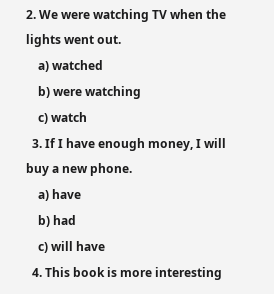2. We were watching TV when the lights went out.
    a) watched
    b) were watching
    c) watch
  3. If I have enough money, I will buy a new phone.
    a) have
    b) had
    c) will have
  4. This book is more interesting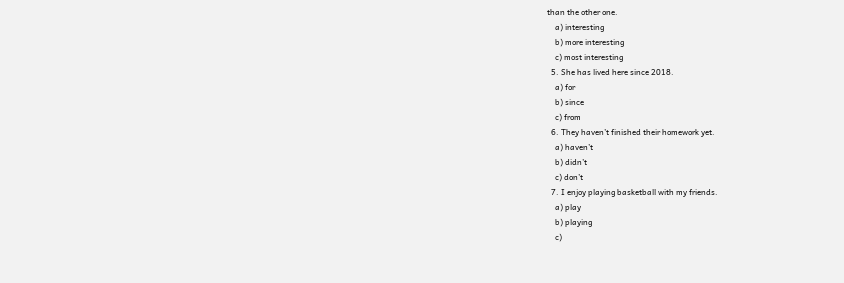than the other one.
    a) interesting
    b) more interesting
    c) most interesting
  5. She has lived here since 2018.
    a) for
    b) since
    c) from
  6. They haven’t finished their homework yet.
    a) haven’t
    b) didn’t
    c) don’t
  7. I enjoy playing basketball with my friends.
    a) play
    b) playing
    c)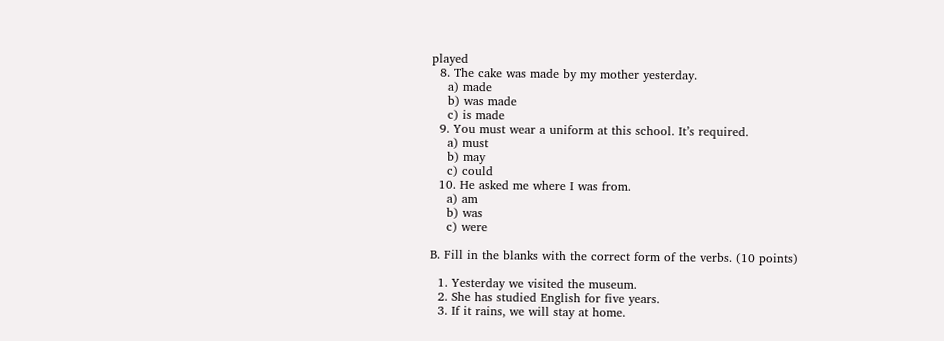played
  8. The cake was made by my mother yesterday.
    a) made
    b) was made
    c) is made
  9. You must wear a uniform at this school. It’s required.
    a) must
    b) may
    c) could
  10. He asked me where I was from.
    a) am
    b) was
    c) were

B. Fill in the blanks with the correct form of the verbs. (10 points)

  1. Yesterday we visited the museum.
  2. She has studied English for five years.
  3. If it rains, we will stay at home.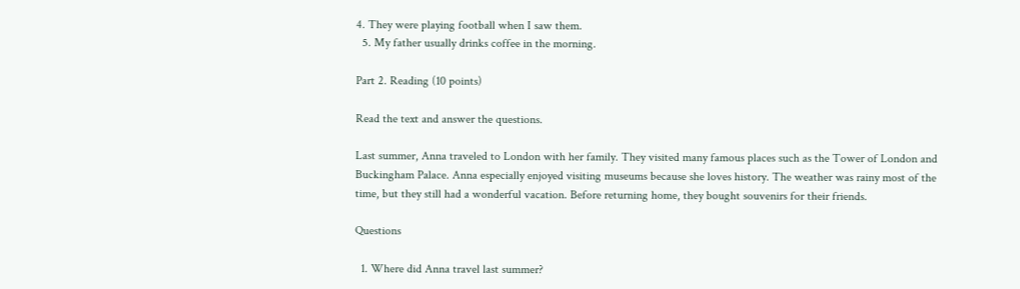4. They were playing football when I saw them.
  5. My father usually drinks coffee in the morning.

Part 2. Reading (10 points)

Read the text and answer the questions.

Last summer, Anna traveled to London with her family. They visited many famous places such as the Tower of London and Buckingham Palace. Anna especially enjoyed visiting museums because she loves history. The weather was rainy most of the time, but they still had a wonderful vacation. Before returning home, they bought souvenirs for their friends.

Questions

  1. Where did Anna travel last summer?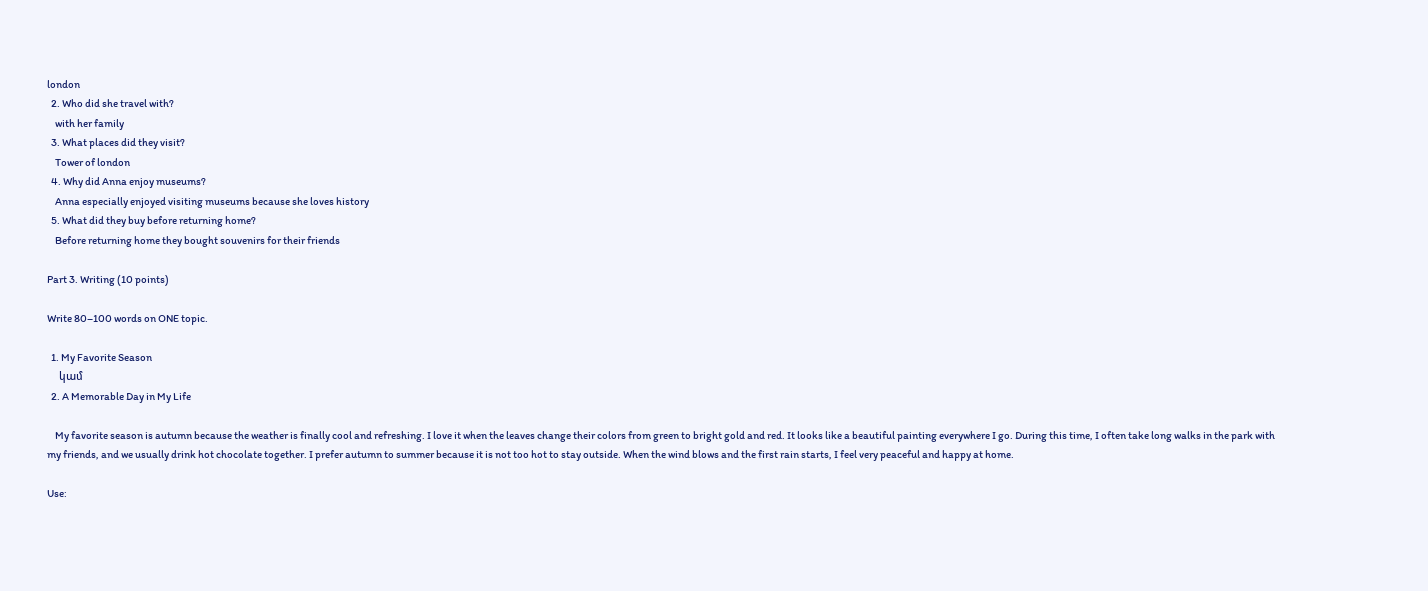london
  2. Who did she travel with?
    with her family
  3. What places did they visit?
    Tower of london
  4. Why did Anna enjoy museums?
    Anna especially enjoyed visiting museums because she loves history
  5. What did they buy before returning home?
    Before returning home they bought souvenirs for their friends

Part 3. Writing (10 points)

Write 80–100 words on ONE topic.

  1. My Favorite Season
    կամ
  2. A Memorable Day in My Life

    My favorite season is autumn because the weather is finally cool and refreshing. I love it when the leaves change their colors from green to bright gold and red. It looks like a beautiful painting everywhere I go. During this time, I often take long walks in the park with my friends, and we usually drink hot chocolate together. I prefer autumn to summer because it is not too hot to stay outside. When the wind blows and the first rain starts, I feel very peaceful and happy at home.

Use: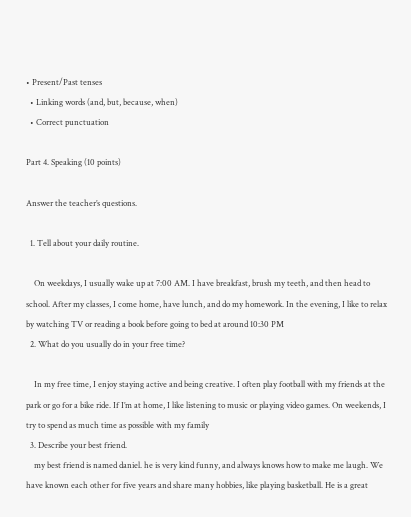• Present/Past tenses
  • Linking words (and, but, because, when)
  • Correct punctuation

Part 4. Speaking (10 points)

Answer the teacher’s questions.

  1. Tell about your daily routine.

    On weekdays, I usually wake up at 7:00 AM. I have breakfast, brush my teeth, and then head to school. After my classes, I come home, have lunch, and do my homework. In the evening, I like to relax by watching TV or reading a book before going to bed at around 10:30 PM
  2. What do you usually do in your free time?

    In my free time, I enjoy staying active and being creative. I often play football with my friends at the park or go for a bike ride. If I’m at home, I like listening to music or playing video games. On weekends, I try to spend as much time as possible with my family
  3. Describe your best friend.
    my best friend is named daniel. he is very kind funny, and always knows how to make me laugh. We have known each other for five years and share many hobbies, like playing basketball. He is a great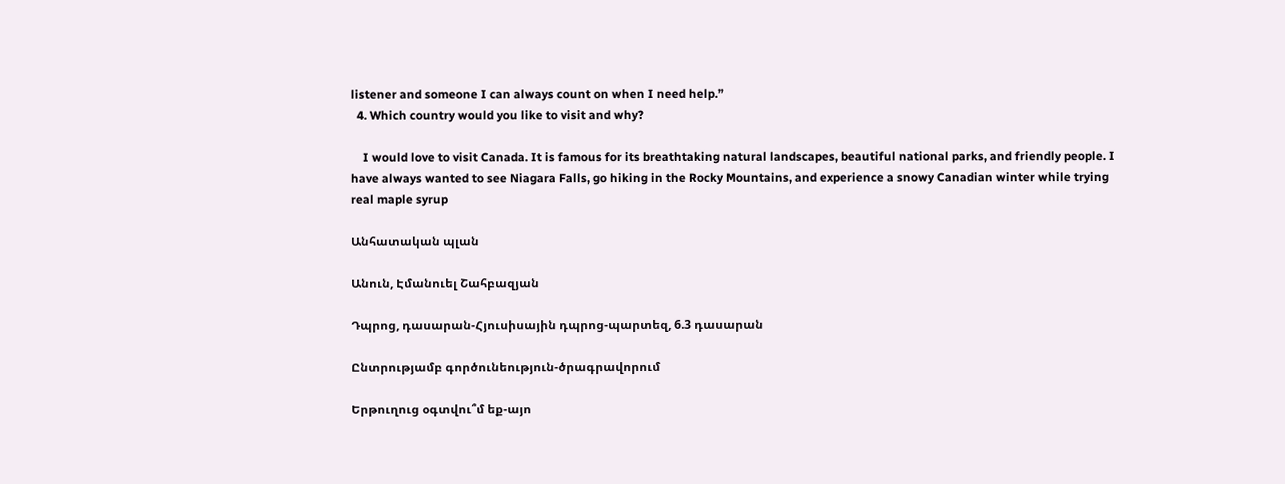listener and someone I can always count on when I need help.”
  4. Which country would you like to visit and why?

    I would love to visit Canada. It is famous for its breathtaking natural landscapes, beautiful national parks, and friendly people. I have always wanted to see Niagara Falls, go hiking in the Rocky Mountains, and experience a snowy Canadian winter while trying real maple syrup

Անհատական պլան

Անուն, Էմանուել Շահբազյան

Դպրոց, դասարան-Հյուսիսային դպրոց-պարտեզ, 6.3 դասարան

Ընտրությամբ գործունեություն-ծրագրավորում

Երթուղուց օգտվու՞մ եք-այո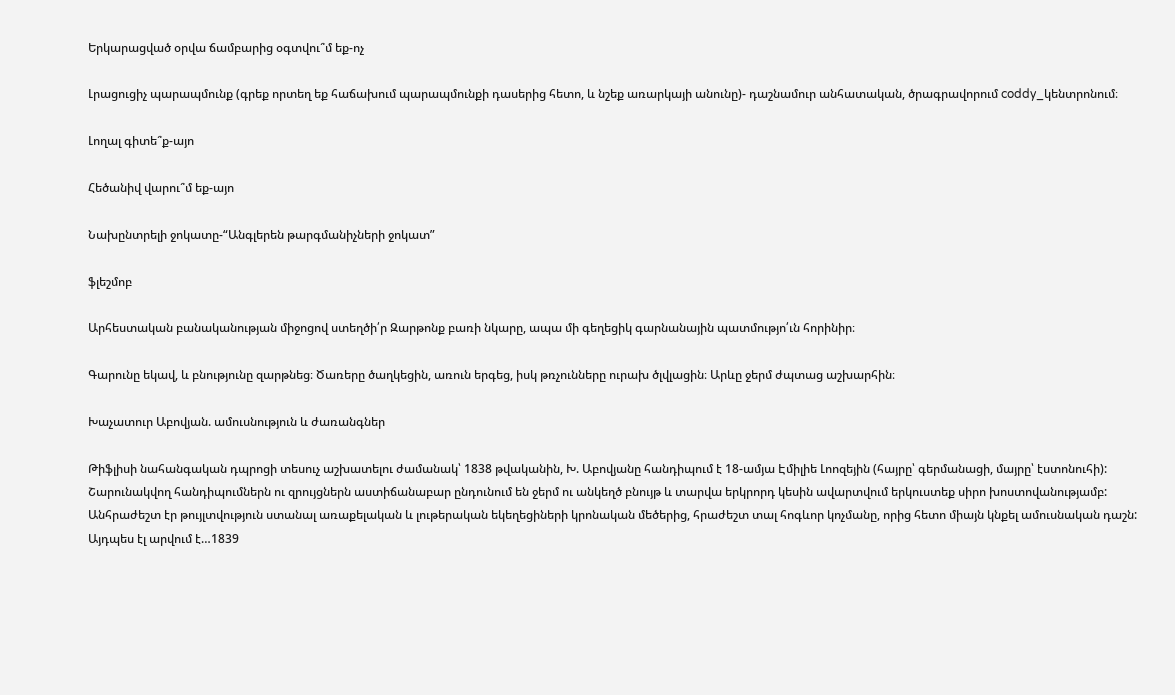Երկարացված օրվա ճամբարից օգտվու՞մ եք-ոչ

Լրացուցիչ պարապմունք (գրեք որտեղ եք հաճախում պարապմունքի դասերից հետո, և նշեք առարկայի անունը)- դաշնամուր անհատական, ծրագրավորում coddy_կենտրոնում։

Լողալ գիտե՞ք-այո

Հեծանիվ վարու՞մ եք-այո

Նախընտրելի ջոկատը-“Անգլերեն թարգմանիչների ջոկատ”

ֆլեշմոբ

Արհեստական բանականության միջոցով ստեղծի՛ր Զարթոնք բառի նկարը, ապա մի գեղեցիկ գարնանային պատմությո՛ւն հորինիր։

Գարունը եկավ, և բնությունը զարթնեց։ Ծառերը ծաղկեցին, առուն երգեց, իսկ թռչունները ուրախ ծլվլացին։ Արևը ջերմ ժպտաց աշխարհին։

Խաչատուր Աբովյան. ամուսնություն և ժառանգներ

Թիֆլիսի նահանգական դպրոցի տեսուչ աշխատելու ժամանակ՝ 1838 թվականին, Խ. Աբովյանը հանդիպում է 18-ամյա Էմիլիե Լոոզեյին (հայրը՝ գերմանացի, մայրը՝ էստոնուհի): Շարունակվող հանդիպումներն ու զրույցներն աստիճանաբար ընդունում են ջերմ ու անկեղծ բնույթ և տարվա երկրորդ կեսին ավարտվում երկուստեք սիրո խոստովանությամբ:
Անհրաժեշտ էր թույլտվություն ստանալ առաքելական և լութերական եկեղեցիների կրոնական մեծերից, հրաժեշտ տալ հոգևոր կոչմանը, որից հետո միայն կնքել ամուսնական դաշն:  Այդպես էլ արվում է…1839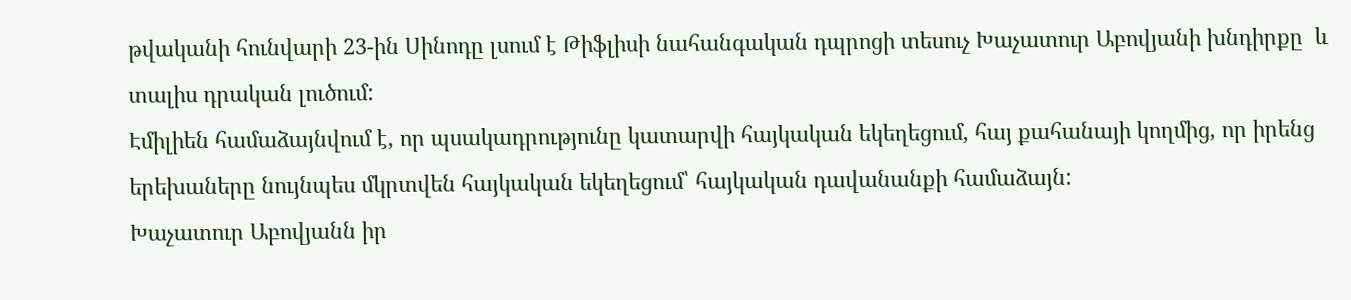թվականի հունվարի 23-ին Սինոդը լսում է Թիֆլիսի նահանգական դպրոցի տեսուչ Խաչատուր Աբովյանի խնդիրքը  և տալիս դրական լուծում:
Էմիլիեն համաձայնվում է, որ պսակադրությունը կատարվի հայկական եկեղեցում, հայ քահանայի կողմից, որ իրենց երեխաները նույնպես մկրտվեն հայկական եկեղեցում՝ հայկական դավանանքի համաձայն:
Խաչատուր Աբովյանն իր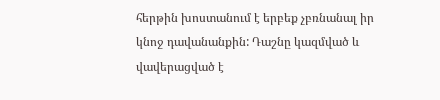հերթին խոստանում է երբեք չբռնանալ իր կնոջ դավանանքին: Դաշնը կազմված և
վավերացված է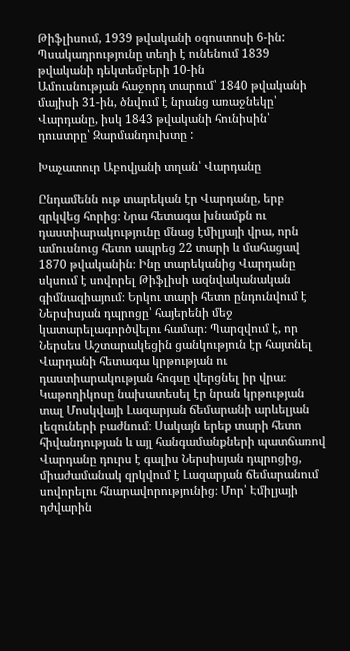Թիֆլիսում, 1939 թվականի օգոստոսի 6-ին: Պսակադրությունը տեղի է ունենում 1839 թվականի դեկտեմբերի 10-ին
Ամուսնության հաջորդ տարում՝ 1840 թվականի մայիսի 31-ին, ծնվում է նրանց առաջնեկը՝ Վարդանը, իսկ 1843 թվականի հունիսին՝ դուստրը՝ Զարմանդուխտը :

Խաչատուր Աբովյանի տղան՝ Վարդանը

Ընդամենն ութ տարեկան էր Վարդանը, երբ զրկվեց հորից։ Նրա հետագա խնամքն ու դաստիարակությունը մնաց էմիլյայի վրա, որն ամուսնուց հետո ապրեց 22 տարի և մահացավ 1870 թվականին։ Ինը տարեկանից Վարդանը սկսում է սովորել Թիֆլիսի ազնվականական գիմնազիայում։ Երկու տարի հետո ընդունվում է Ներսիսյան դպրոցը՝ հայերենի մեջ կատարելագործվելու համար։ Պարզվում է, որ Ներսես Աշտարակեցին ցանկություն էր հայտնել Վարդանի հետագա կրթության ու դաստիարակության հոգսը վերցնել իր վրա։ Կաթողիկոսը նախատեսել էր նրան կրթության տալ Մոսկվայի Լազարյան ճեմարանի արևելյան լեզուների բաժնում։ Սակայն երեք տարի հետո հիվանդության և այլ հանգամանքների պատճառով Վարդանը դուրս է գալիս Ներսիսյան դպրոցից, միաժամանակ զրկվում է Լազարյան ճեմարանում սովորելու հնարավորությունից։ Մոր՝ Էմիլյայի դժվարին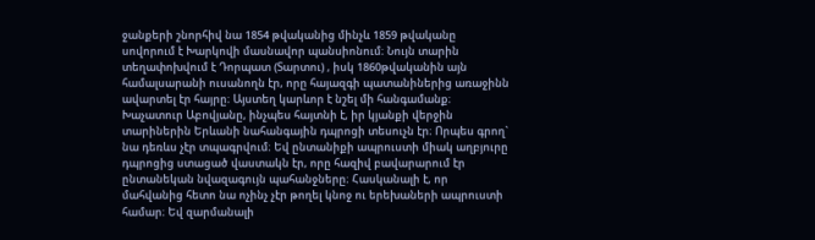ջանքերի շնորհիվ նա 1854 թվականից մինչև 1859 թվականը սովորում է Խարկովի մասնավոր պանսիոնում։ Նույն տարին տեղափոխվում է Դորպատ (Տարտու) , իսկ 1860թվականին այն համալսարանի ուսանողն էր, որը հայազգի պատանիներից առաջինն ավարտել էր հայրը։ Այստեղ կարևոր է նշել մի հանգամանք։ Խաչատուր Աբովյանը, ինչպես հայտնի է, իր կյանքի վերջին տարիներին Երևանի նահանգային դպրոցի տեսուչն էր։ Որպես գրող` նա դեռևս չէր տպագրվում։ Եվ ընտանիքի ապրուստի միակ աղբյուրը դպրոցից ստացած վաստակն էր, որը հազիվ բավարարում էր ընտանեկան նվազագույն պահանջները։ Հասկանալի է, որ մահվանից հետո նա ոչինչ չէր թողել կնոջ ու երեխաների ապրուստի համար։ Եվ զարմանալի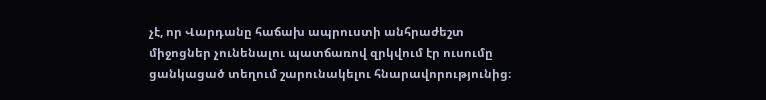չէ, որ Վարդանը հաճախ ապրուստի անհրաժեշտ միջոցներ չունենալու պատճառով զրկվում էր ուսումը ցանկացած տեղում շարունակելու հնարավորությունից։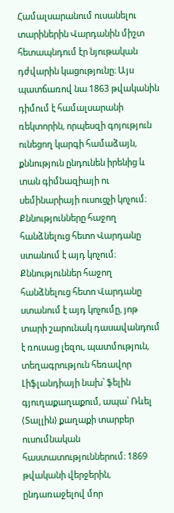Համալսարանում ուսանելու տարիներին Վարդանին միշտ հետապնդում էր նյութական դժվարին կացությունը։ Այս պատճառով նա 1863 թվականին դիմում է համալսարանի ռեկտորին, որպեսզի գոյություն ունեցող կարգի համաձայն, քննություն ընդունեն իրենից և տան գիմնազիայի ու սեմինարիայի ուսուցչի կոչում։ Քննությունները հաջող հանձնելուց հետո Վարդանը ստանում է այդ կոչում։ Քննություններ հաջող հանձնելուց հետո Վարդանը ստանում է այդ կոչումը, յոթ տարի շարունակ դասավանդում է ռուսաց լեզու, պատմություն, տեղագրություն հեռավոր Լիֆլանդիայի նախ՝ ֆելին գյուղաքաղաքում, ապա՝ Ռևել (Տալլին) քաղաքի տարբեր ուսումնական հաստատություններում։ 1869 թվականի վերջերին, ընդառաջելով մոր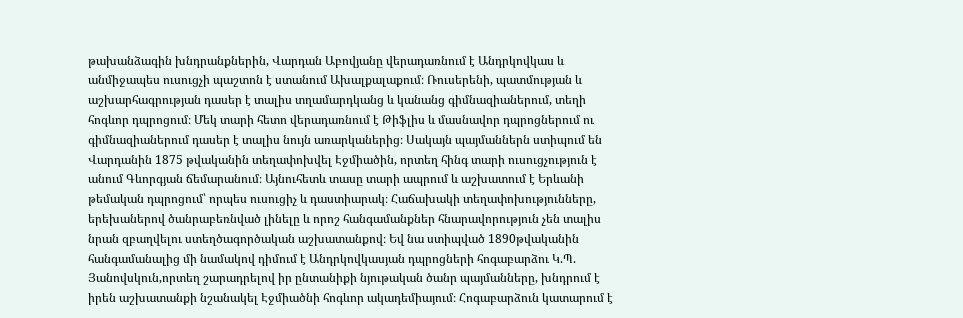թախանձագին խնդրանքներին, Վարդան Աբովյանը վերադառնում է Անդրկովկաս և անմիջապես ուսուցչի պաշտոն է ստանում Ախալքալաքում։ Ռուսերենի, պատմության և աշխարհագրության դասեր է տալիս տղամարդկանց և կանանց գիմնազիաներում, տեղի հոգևոր դպրոցում։ Մեկ տարի հետո վերադառնում է Թիֆլիս և մասնավոր դպրոցներում ու գիմնազիաներում դասեր է տալիս նույն առարկաներից։ Սակայն պայմաններն ստիպում են Վարդանին 1875 թվականին տեղափոխվել Էջմիածին, որտեղ հինգ տարի ուսուցչություն է անում Գևորգյան ճեմարանում։ Այնուհետև տասը տարի ապրում և աշխատում է Երևանի թեմական դպրոցում՝ որպես ուսուցիչ և դաստիարակ։ Հաճախակի տեղափոխությունները, երեխաներով ծանրաբեռնված լինելը և որոշ հանգամանքներ հնարավորություն չեն տալիս նրան զբաղվելու ստեղծագործական աշխատանքով։ Եվ նա ստիպված 1890թվականին հանգամանալից մի նամակով դիմում է Անդրկովկասյան դպրոցների հոգաբարձու Կ.Պ. Յանովսկուն,որտեղ շարադրելով իր ընտանիքի նյութական ծանր պայմանները, խնդրում է իրեն աշխատանքի նշանակել Էջմիածնի հոգևոր ակադեմիայում։ Հոգաբարձուն կատարում է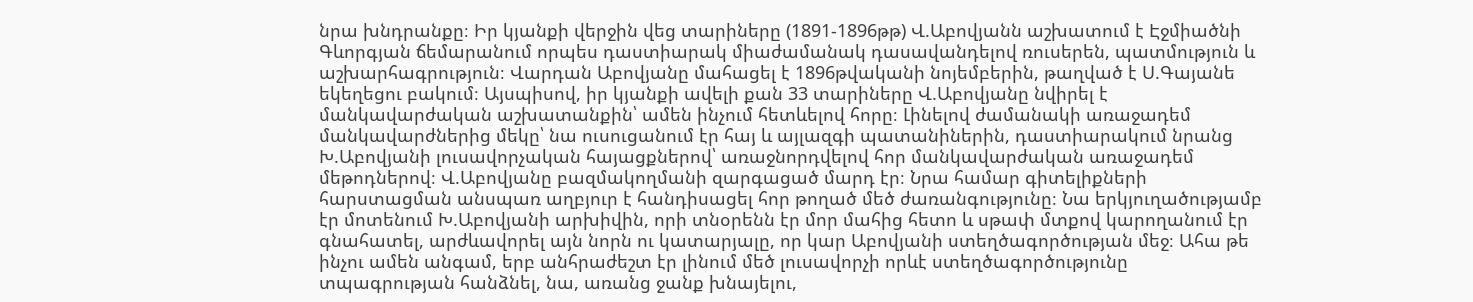նրա խնդրանքը։ Իր կյանքի վերջին վեց տարիները (1891-1896թթ) Վ.Աբովյանն աշխատում է Էջմիածնի Գևորգյան ճեմարանում որպես դաստիարակ միաժամանակ դասավանդելով ռուսերեն, պատմություն և աշխարհագրություն։ Վարդան Աբովյանը մահացել է 1896թվականի նոյեմբերին, թաղված է Ս.Գայանե եկեղեցու բակում։ Այսպիսով, իր կյանքի ավելի քան 33 տարիները Վ.Աբովյանը նվիրել է մանկավարժական աշխատանքին՝ ամեն ինչում հետևելով հորը։ Լինելով ժամանակի առաջադեմ մանկավարժներից մեկը՝ նա ուսուցանում էր հայ և այլազգի պատանիներին, դաստիարակում նրանց Խ.Աբովյանի լուսավորչական հայացքներով՝ առաջնորդվելով հոր մանկավարժական առաջադեմ մեթոդներով։ Վ.Աբովյանը բազմակողմանի զարգացած մարդ էր։ Նրա համար գիտելիքների հարստացման անսպառ աղբյուր է հանդիսացել հոր թողած մեծ ժառանգությունը։ Նա երկյուղածությամբ էր մոտենում Խ.Աբովյանի արխիվին, որի տնօրենն էր մոր մահից հետո և սթափ մտքով կարողանում էր գնահատել, արժևավորել այն նորն ու կատարյալը, որ կար Աբովյանի ստեղծագործության մեջ։ Ահա թե ինչու ամեն անգամ, երբ անհրաժեշտ էր լինում մեծ լուսավորչի որևէ ստեղծագործությունը տպագրության հանձնել, նա, առանց ջանք խնայելու,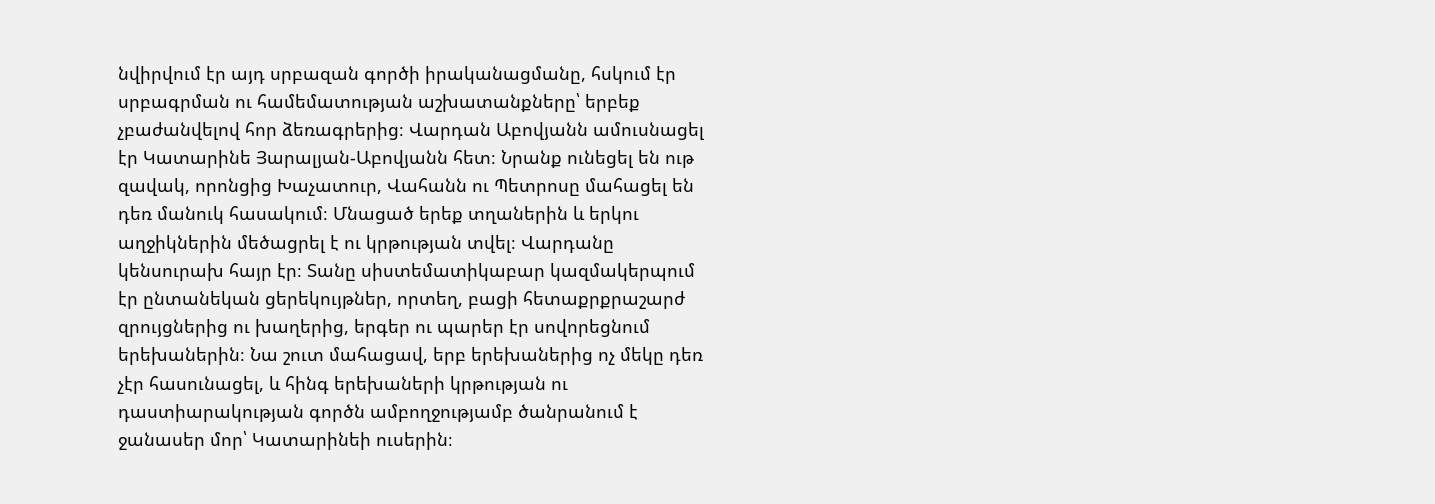նվիրվում էր այդ սրբազան գործի իրականացմանը, հսկում էր սրբագրման ու համեմատության աշխատանքները՝ երբեք չբաժանվելով հոր ձեռագրերից։ Վարդան Աբովյանն ամուսնացել էր Կատարինե Յարալյան-Աբովյանն հետ։ Նրանք ունեցել են ութ զավակ, որոնցից Խաչատուր, Վահանն ու Պետրոսը մահացել են դեռ մանուկ հասակում։ Մնացած երեք տղաներին և երկու աղջիկներին մեծացրել է ու կրթության տվել։ Վարդանը կենսուրախ հայր էր։ Տանը սիստեմատիկաբար կազմակերպում էր ընտանեկան ցերեկույթներ, որտեղ, բացի հետաքրքրաշարժ զրույցներից ու խաղերից, երգեր ու պարեր էր սովորեցնում երեխաներին։ Նա շուտ մահացավ, երբ երեխաներից ոչ մեկը դեռ չէր հասունացել, և հինգ երեխաների կրթության ու դաստիարակության գործն ամբողջությամբ ծանրանում է ջանասեր մոր՝ Կատարինեի ուսերին։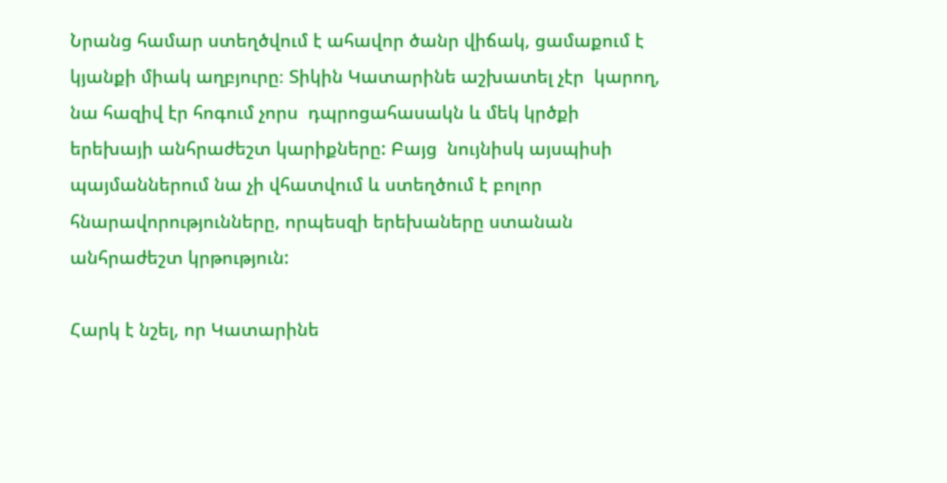Նրանց համար ստեղծվում է ահավոր ծանր վիճակ, ցամաքում է կյանքի միակ աղբյուրը։ Տիկին Կատարինե աշխատել չէր  կարող, նա հազիվ էր հոգում չորս  դպրոցահասակն և մեկ կրծքի երեխայի անհրաժեշտ կարիքները: Բայց  նույնիսկ այսպիսի պայմաններում նա չի վհատվում և ստեղծում է բոլոր  հնարավորությունները, որպեսզի երեխաները ստանան անհրաժեշտ կրթություն:

Հարկ է նշել, որ Կատարինե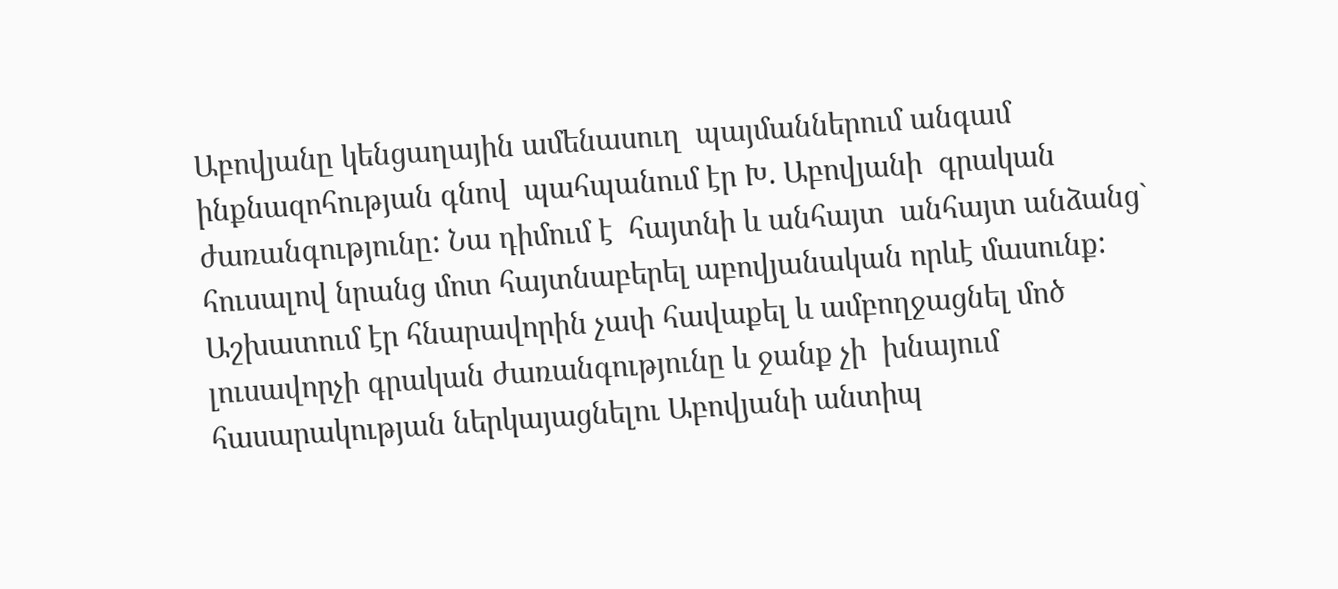Աբովյանը կենցաղային ամենասուղ  պայմաններում անգամ ինքնազոհության գնով  պահպանում էր Խ. Աբովյանի  գրական ժառանգությունը: Նա դիմում է  հայտնի և անհայտ  անհայտ անձանց`  հուսալով նրանց մոտ հայտնաբերել աբովյանական որևէ մասունք: Աշխատում էր հնարավորին չափ հավաքել և ամբողջացնել մոծ լուսավորչի գրական ժառանգությունը և ջանք չի  խնայում հասարակության ներկայացնելու Աբովյանի անտիպ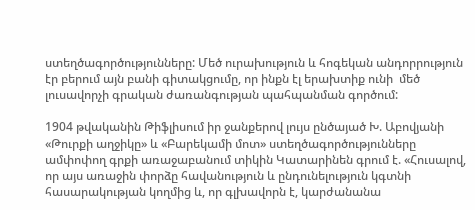ստեղծագործությունները: Մեծ ուրախություն և հոգեկան անդորրություն  էր բերում այն բանի գիտակցումը, որ ինքն էլ երախտիք ունի  մեծ  լուսավորչի գրական ժառանգության պահպանման գործում:

1904 թվականին Թիֆլիսում իր ջանքերով լույս ընծայած Խ. Աբովյանի «Թուրքի աղջիկը» և «Բարեկամի մոտ» ստեղծագործությունները ամփոփող գրքի առաջաբանում տիկին Կատարինեն գրում է. «Հուսալով, որ այս առաջին փորձը հավանություն և ընդունելություն կգտնի հասարակության կողմից և, որ գլխավորն է, կարժանանա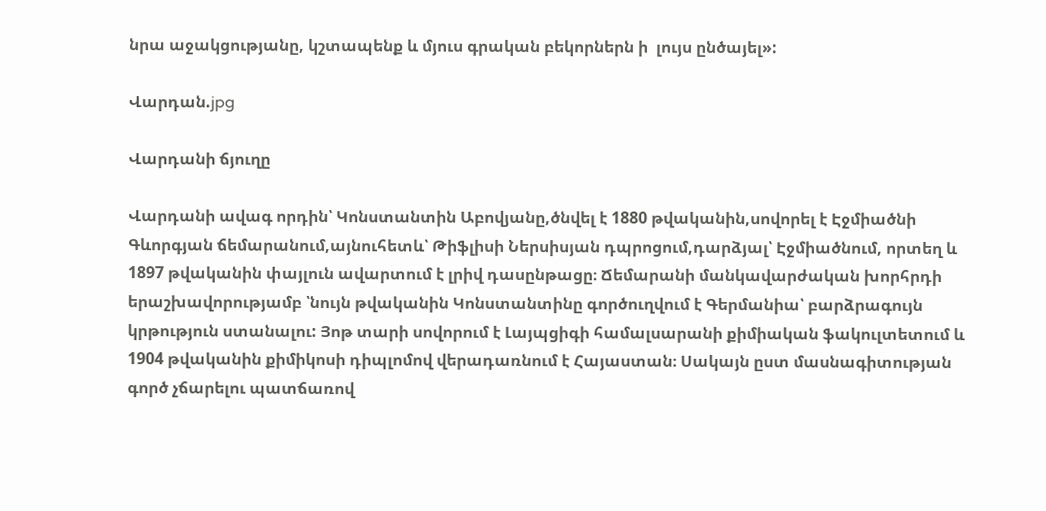նրա աջակցությանը, կշտապենք և մյուս գրական բեկորներն ի  լույս ընծայել»:

Վարդան.jpg

Վարդանի ճյուղը

Վարդանի ավագ որդին՝ Կոնստանտին Աբովյանը,ծնվել է 1880 թվականին,սովորել է Էջմիածնի Գևորգյան ճեմարանում,այնուհետև՝ Թիֆլիսի Ներսիսյան դպրոցում,դարձյալ՝ Էջմիածնում, որտեղ և 1897 թվականին փայլուն ավարտում է լրիվ դասընթացը։ Ճեմարանի մանկավարժական խորհրդի երաշխավորությամբ ՝նույն թվականին Կոնստանտինը գործուղվում է Գերմանիա՝ բարձրագույն կրթություն ստանալու: Յոթ տարի սովորում է Լայպցիգի համալսարանի քիմիական ֆակուլտետում և 1904 թվականին քիմիկոսի դիպլոմով վերադառնում է Հայաստան։ Սակայն ըստ մասնագիտության գործ չճարելու պատճառով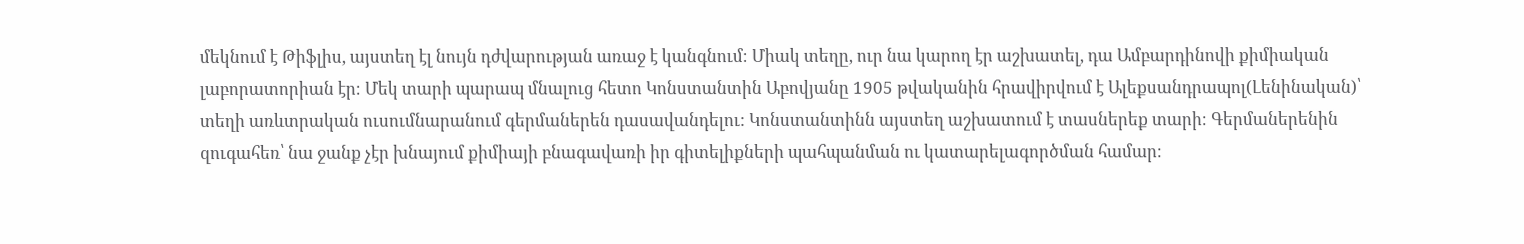մեկնում է Թիֆլիս, այստեղ էլ նույն դժվարության առաջ է կանգնում։ Միակ տեղը, ուր նա կարող էր աշխատել, դա Ամբարդինովի քիմիական լաբորատորիան էր։ Մեկ տարի պարապ մնալուց հետո Կոնստանտին Աբովյանը 1905 թվականին հրավիրվում է Ալեքսանդրապոլ(Լենինական)՝ տեղի առևտրական ուսումնարանում գերմաներեն դասավանդելու: Կոնստանտինն այստեղ աշխատում է տասներեք տարի։ Գերմաներենին զուգահեռ՝ նա ջանք չէր խնայում քիմիայի բնագավառի իր գիտելիքների պահպանման ու կատարելագործման համար։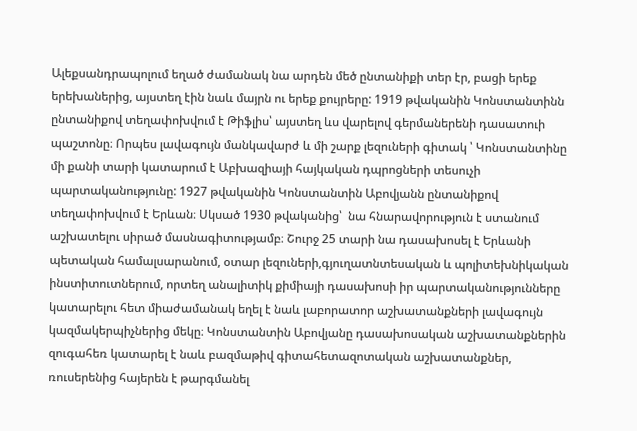Ալեքսանդրապոլում եղած ժամանակ նա արդեն մեծ ընտանիքի տեր էր, բացի երեք երեխաներից, այստեղ էին նաև մայրն ու երեք քույրերը: 1919 թվականին Կոնստանտինն ընտանիքով տեղափոխվում է Թիֆլիս՝ այստեղ ևս վարելով գերմաներենի դասատուի պաշտոնը։ Որպես լավագույն մանկավարժ և մի շարք լեզուների գիտակ ՝ Կոնստանտինը մի քանի տարի կատարում է Աբխազիայի հայկական դպրոցների տեսուչի պարտականությունը: 1927 թվականին Կոնստանտին Աբովյանն ընտանիքով տեղափոխվում է Երևան։ Սկսած 1930 թվականից՝  նա հնարավորություն է ստանում աշխատելու սիրած մասնագիտությամբ։ Շուրջ 25 տարի նա դասախոսել է Երևանի պետական համալսարանում, օտար լեզուների,գյուղատնտեսական և պոլիտեխնիկական ինստիտուտներում, որտեղ անալիտիկ քիմիայի դասախոսի իր պարտականությունները կատարելու հետ միաժամանակ եղել է նաև լաբորատոր աշխատանքների լավագույն կազմակերպիչներից մեկը։ Կոնստանտին Աբովյանը դասախոսական աշխատանքներին զուգահեռ կատարել է նաև բազմաթիվ գիտահետազոտական աշխատանքներ, ռուսերենից հայերեն է թարգմանել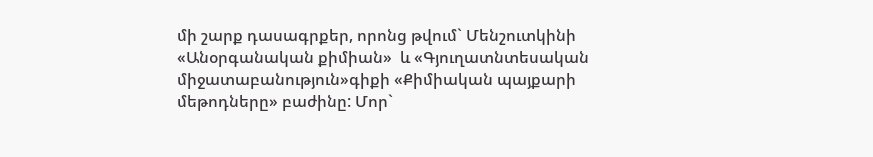մի շարք դասագրքեր, որոնց թվում` Մենշուտկինի  «Անօրգանական քիմիան»  և «Գյուղատնտեսական միջատաբանություն»գիքի «Քիմիական պայքարի մեթոդները» բաժինը: Մոր`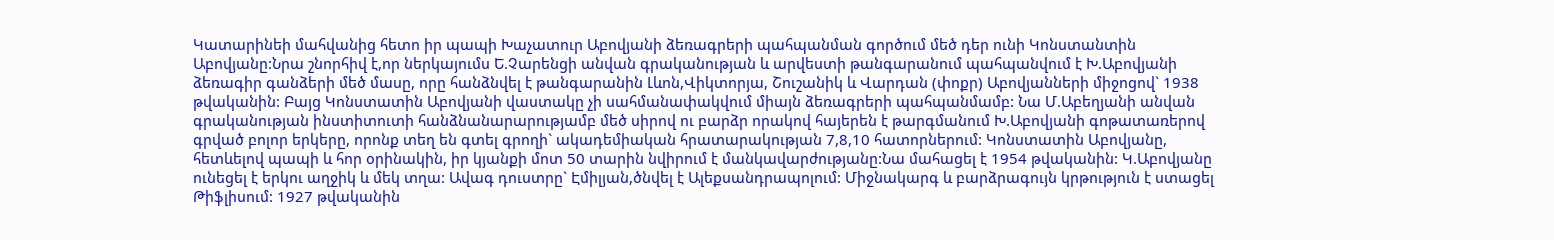Կատարինեի մահվանից հետո իր պապի Խաչատուր Աբովյանի ձեռագրերի պահպանման գործում մեծ դեր ունի Կոնստանտին Աբովյանը:Նրա շնորհիվ է,որ ներկայումս Ե.Չարենցի անվան գրականության և արվեստի թանգարանում պահպանվում է Խ.Աբովյանի ձեռագիր գանձերի մեծ մասը, որը հանձնվել է թանգարանին Լևոն,Վիկտորյա, Շուշանիկ և Վարդան (փոքր) Աբովյանների միջոցով` 1938 թվականին: Բայց Կոնստատին Աբովյանի վաստակը չի սահմանափակվում միայն ձեռագրերի պահպանմամբ: Նա Մ.Աբեղյանի անվան գրականության ինստիտուտի հանձնանարարությամբ մեծ սիրով ու բարձր որակով հայերեն է թարգմանում Խ.Աբովյանի գոթատառերով գրված բոլոր երկերը, որոնք տեղ են գտել գրողի` ակադեմիական հրատարակության 7,8,10 հատորներում: Կոնստատին Աբովյանը, հետևելով պապի և հոր օրինակին, իր կյանքի մոտ 50 տարին նվիրում է մանկավարժությանը:Նա մահացել է 1954 թվականին: Կ.Աբովյանը ունեցել է երկու աղջիկ և մեկ տղա: Ավագ դուստրը` Էմիլյան,ծնվել է Ալեքսանդրապոլում: Միջնակարգ և բարձրագույն կրթություն է ստացել Թիֆլիսում: 1927 թվականին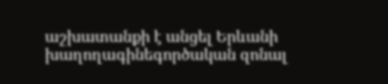աշխատանքի է անցել Երևանի խաղողագինեգործական զոնալ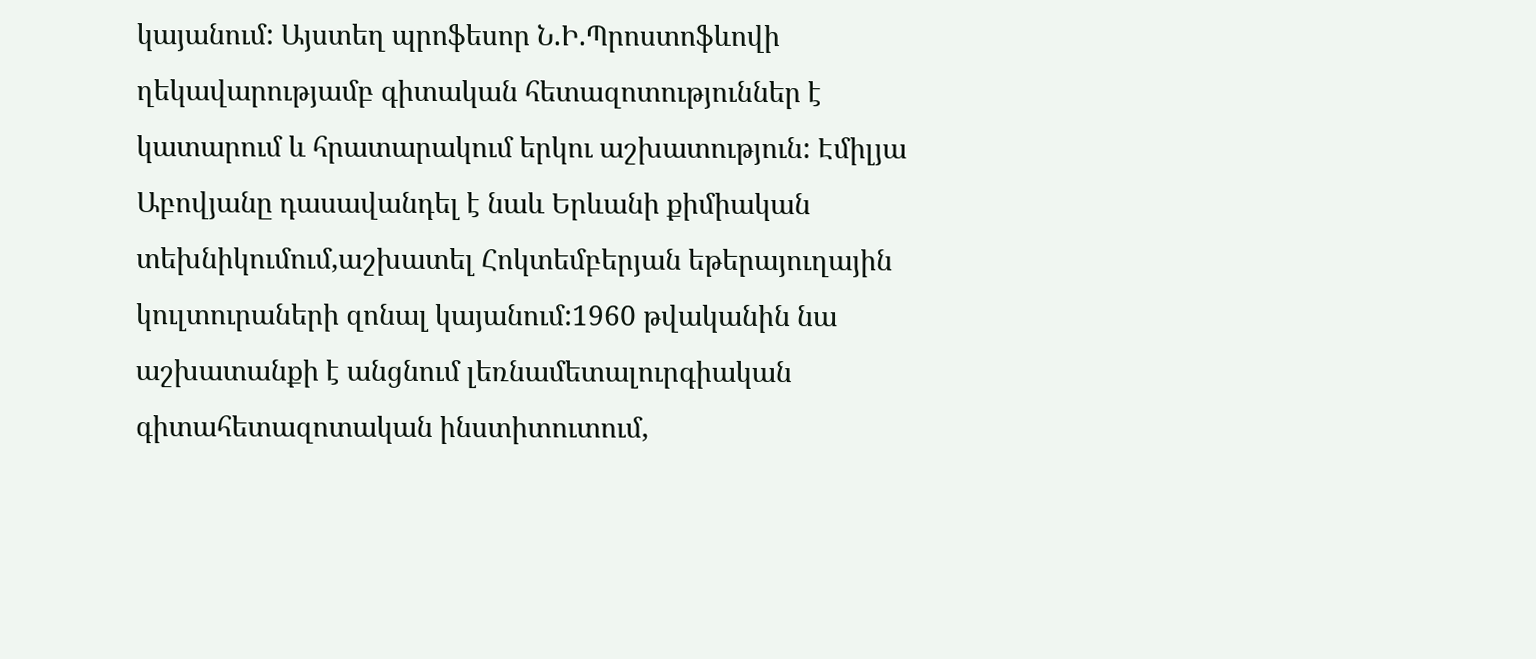կայանում: Այստեղ պրոֆեսոր Ն.Ի.Պրոստոֆևովի ղեկավարությամբ գիտական հետազոտություններ է կատարում և հրատարակում երկու աշխատություն: Էմիլյա Աբովյանը դասավանդել է նաև Երևանի քիմիական տեխնիկումում,աշխատել Հոկտեմբերյան եթերայուղային կուլտուրաների զոնալ կայանում:1960 թվականին նա աշխատանքի է անցնում լեռնամետալուրգիական գիտահետազոտական ինստիտուտում,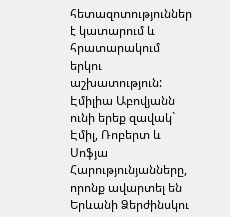հետազոտություններ է կատարում և հրատարակում երկու աշխատություն: Էմիլիա Աբովյանն ունի երեք զավակ` Էմիլ, Ռոբերտ և Սոֆյա Հարությունյանները, որոնք ավարտել են Երևանի Ձերժինսկու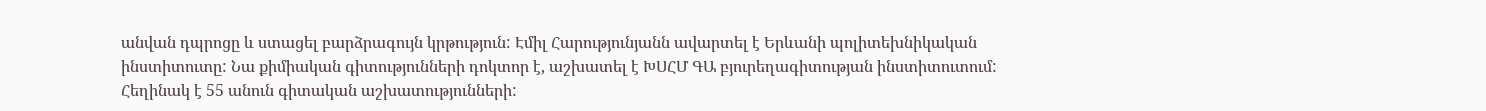անվան դպրոցը և ստացել բարձրագույն կրթություն: Էմիլ Հարությունյանն ավարտել է Երևանի պոլիտեխնիկական ինստիտուտը: Նա քիմիական գիտությունների դոկտոր է, աշխատել է ԽՍՀՄ ԳԱ բյուրեղագիտության ինստիտուտում: Հեղինակ է 55 անուն գիտական աշխատությունների: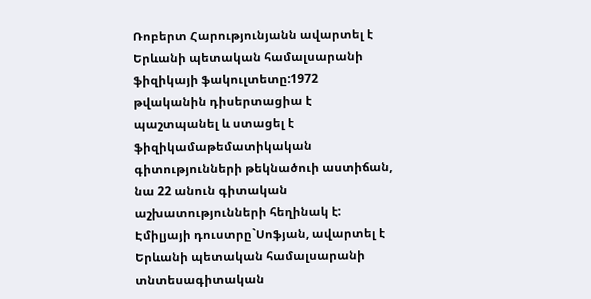Ռոբերտ Հարությունյանն ավարտել է Երևանի պետական համալսարանի ֆիզիկայի ֆակուլտետը:1972 թվականին դիսերտացիա է պաշտպանել և ստացել է ֆիզիկամաթեմատիկական գիտությունների թեկնածուի աստիճան, նա 22 անուն գիտական աշխատությունների հեղինակ է: Էմիլյայի դուստրը`Սոֆյան, ավարտել է Երևանի պետական համալսարանի տնտեսագիտական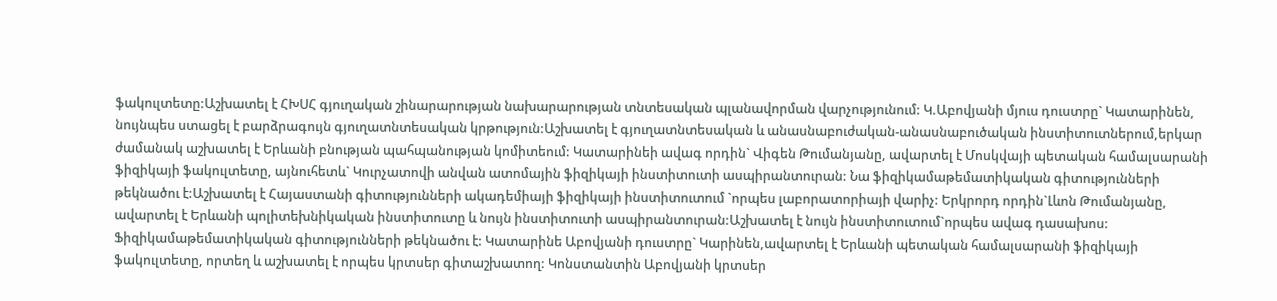ֆակուլտետը:Աշխատել է ՀԽՍՀ գյուղական շինարարության նախարարության տնտեսական պլանավորման վարչությունում: Կ.Աբովյանի մյուս դուստրը` Կատարինեն, նույնպես ստացել է բարձրագույն գյուղատնտեսական կրթություն:Աշխատել է գյուղատնտեսական և անասնաբուժական-անասնաբուծական ինստիտուտներում,երկար ժամանակ աշխատել է Երևանի բնության պահպանության կոմիտեում: Կատարինեի ավագ որդին` Վիգեն Թումանյանը, ավարտել է Մոսկվայի պետական համալսարանի ֆիզիկայի ֆակուլտետը, այնուհետև` Կուրչատովի անվան ատոմային ֆիզիկայի ինստիտուտի ասպիրանտուրան: Նա ֆիզիկամաթեմատիկական գիտությունների թեկնածու է:Աշխատել է Հայաստանի գիտությունների ակադեմիայի ֆիզիկայի ինստիտուտում `որպես լաբորատորիայի վարիչ: Երկրորդ որդին`Լևոն Թումանյանը, ավարտել է Երևանի պոլիտեխնիկական ինստիտուտը և նույն ինստիտուտի ասպիրանտուրան:Աշխատել է նույն ինստիտուտում`որպես ավագ դասախոս: Ֆիզիկամաթեմատիկական գիտությունների թեկնածու է: Կատարինե Աբովյանի դուստրը` Կարինեն,ավարտել է Երևանի պետական համալսարանի ֆիզիկայի ֆակուլտետը, որտեղ և աշխատել է որպես կրտսեր գիտաշխատող: Կոնստանտին Աբովյանի կրտսեր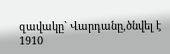զավակը` Վարդանը,ծնվել է 1910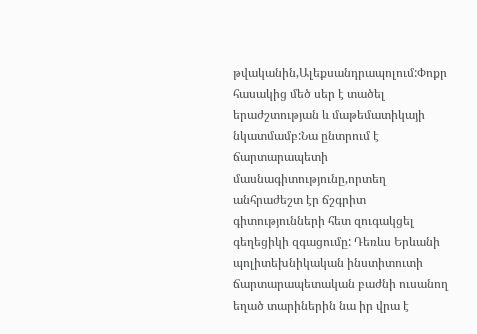թվականին,Ալեքսանդրապոլում:Փոքր հասակից մեծ սեր է տածել երաժշտության և մաթեմատիկայի նկատմամբ:Նա ընտրում է ճարտարապետի մասնագիտությունը,որտեղ անհրաժեշտ էր ճշգրիտ գիտությունների հետ զուգակցել գեղեցիկի զգացումը: Դեռևս Երևանի պոլիտեխնիկական ինստիտուտի ճարտարապետական բաժնի ուսանող եղած տարիներին նա իր վրա է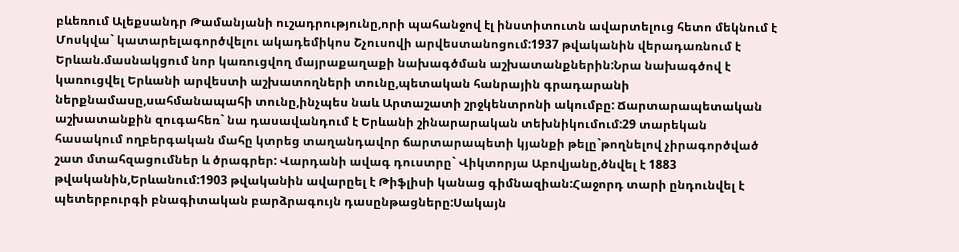բևեռում Ալեքսանդր Թամանյանի ուշադրությունը,որի պահանջով էլ ինստիտուտն ավարտելուց հետո մեկնում է Մոսկվա` կատարելագործվելու ակադեմիկոս Շչուսովի արվեստանոցում:1937 թվականին վերադառնում է Երևան.մասնակցում նոր կառուցվող մայրաքաղաքի նախագծման աշխատանքներին:Նրա նախագծով է կառուցվել Երևանի արվեստի աշխատողների տունը,պետական հանրային գրադարանի ներքնամասը,սահմանապահի տունը,ինչպես նաև Արտաշատի շրջկենտրոնի ակումբը: Ճարտարապետական աշխատանքին զուգահեռ` նա դասավանդում է Երևանի շինարարական տեխնիկումում:29 տարեկան հասակում ողբերգական մահը կտրեց տաղանդավոր ճարտարապետի կյանքի թելը`թողնելով չիրագործված շատ մտահզացումներ և ծրագրեր: Վարդանի ավագ դուստրը` Վիկտորյա Աբովյանը,ծնվել է 1883 թվականին,Երևանում:1903 թվականին ավարըել է Թիֆլիսի կանաց գիմնազիան:Հաջորդ տարի ընդունվել է պետերբուրգի բնագիտական բարձրագույն դասընթացները:Սակայն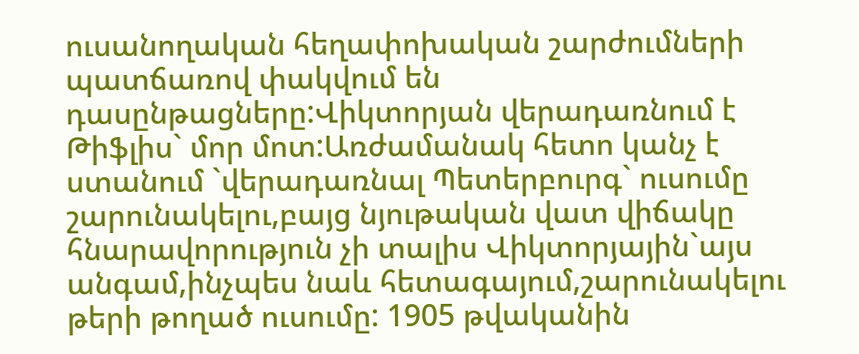ուսանողական հեղափոխական շարժումների պատճառով փակվում են դասընթացները:Վիկտորյան վերադառնում է Թիֆլիս` մոր մոտ:Առժամանակ հետո կանչ է ստանում `վերադառնալ Պետերբուրգ` ուսումը շարունակելու,բայց նյութական վատ վիճակը հնարավորություն չի տալիս Վիկտորյային`այս անգամ,ինչպես նաև հետագայում,շարունակելու թերի թողած ուսումը: 1905 թվականին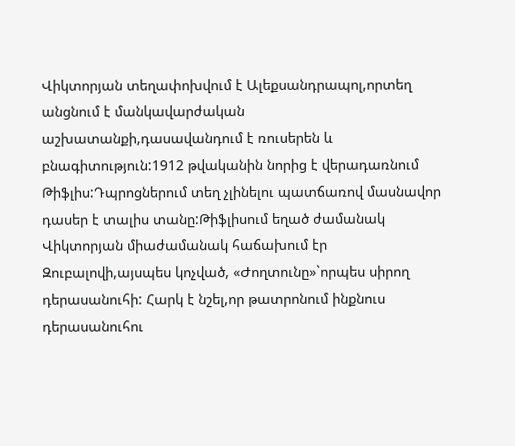Վիկտորյան տեղափոխվում է Ալեքսանդրապոլ,որտեղ անցնում է մանկավարժական աշխատանքի,դասավանդում է ռուսերեն և բնագիտություն:1912 թվականին նորից է վերադառնում Թիֆլիս:Դպրոցներում տեղ չլինելու պատճառով մասնավոր դասեր է տալիս տանը:Թիֆլիսում եղած ժամանակ Վիկտորյան միաժամանակ հաճախում էր Զուբալովի,այսպես կոչված, «Ժողտունը»`որպես սիրող դերասանուհի: Հարկ է նշել,որ թատրոնում ինքնուս դերասանուհու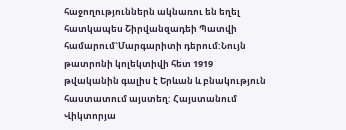հաջողություններն ակնառու են եղել հատկապես Շիրվանզադեի Պատվի համարում`Մարգարիտի դերում:Նույն թատրոնի կոլեկտիվի հետ 1919 թվականին գալիս է Երևան և բնակություն հաստատում այստեղ: Հայստանում Վիկտորյա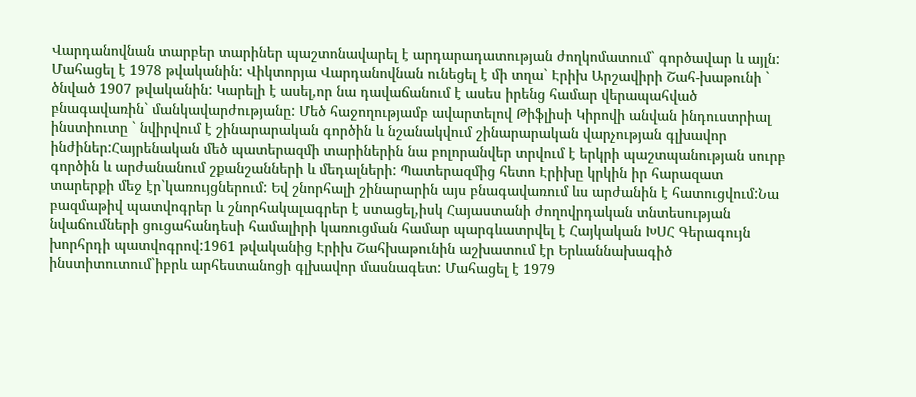Վարդանովնան տարբեր տարիներ պաշտոնավարել է արդարադատության ժողկոմատում` գործավար և այլն: Մահացել է 1978 թվականին: Վիկտորյա Վարդանովնան ունեցել է մի տղա` Էրիխ Արշավիրի Շահ-խաթունի ` ծնված 1907 թվականին: Կարելի է ասել,որ նա դավաճանում է ասես իրենց համար վերապահված բնագավառին` մանկավարժությանը: Մեծ հաջողությամբ ավարտելով Թիֆլիսի Կիրովի անվան ինդուստրիալ ինստիուտը ` նվիրվում է շինարարական գործին և նշանակվում շինարարական վարչության գլխավոր ինժիներ:Հայրենական մեծ պատերազմի տարիներին նա բոլորանվեր տրվում է երկրի պաշտպանության սուրբ գործին և արժանանում շքանշանների և մեդալների: Պատերազմից հետո Էրիխը կրկին իր հարազատ տարերքի մեջ էր`կառույցներում: Եվ շնորհալի շինարարին այս բնագավառում ևս արժանին է հատուցվում:Նա բազմաթիվ պատվոգրեր և շնորհակալագրեր է ստացել,իսկ Հայաստանի ժողովրդական տնտեսության նվաճումների ցուցահանդեսի համալիրի կառուցման համար պարգևատրվել է Հայկական ԽՍՀ Գերագույն խորհրդի պատվոգրով:1961 թվականից Էրիխ Շահխաթունին աշխատում էր Երևաննախագիծ ինստիտուտում`իբրև արհեստանոցի գլխավոր մասնագետ: Մահացել է 1979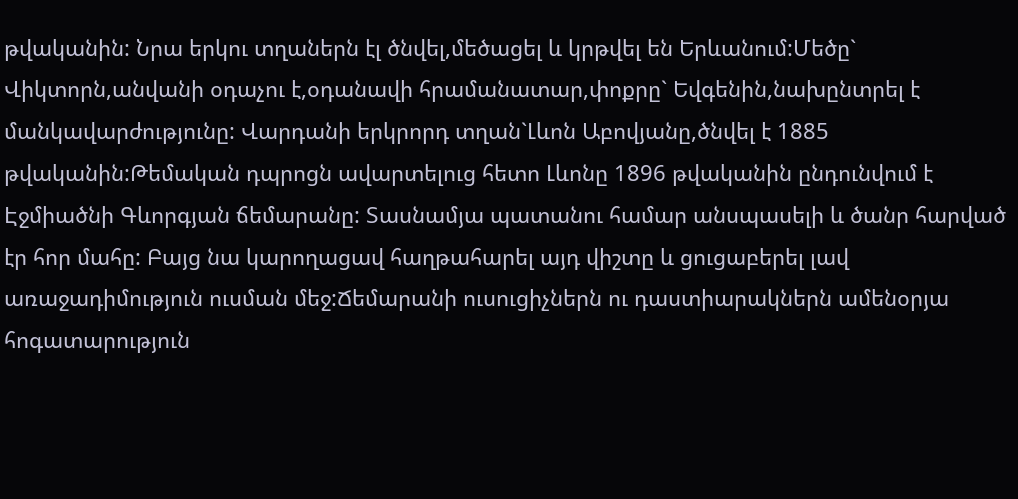թվականին: Նրա երկու տղաներն էլ ծնվել,մեծացել և կրթվել են Երևանում:Մեծը` Վիկտորն,անվանի օդաչու է,օդանավի հրամանատար,փոքրը` Եվգենին,նախընտրել է մանկավարժությունը: Վարդանի երկրորդ տղան`Լևոն Աբովյանը,ծնվել է 1885 թվականին:Թեմական դպրոցն ավարտելուց հետո Լևոնը 1896 թվականին ընդունվում է Էջմիածնի Գևորգյան ճեմարանը: Տասնամյա պատանու համար անսպասելի և ծանր հարված էր հոր մահը: Բայց նա կարողացավ հաղթահարել այդ վիշտը և ցուցաբերել լավ առաջադիմություն ուսման մեջ:Ճեմարանի ուսուցիչներն ու դաստիարակներն ամենօրյա հոգատարություն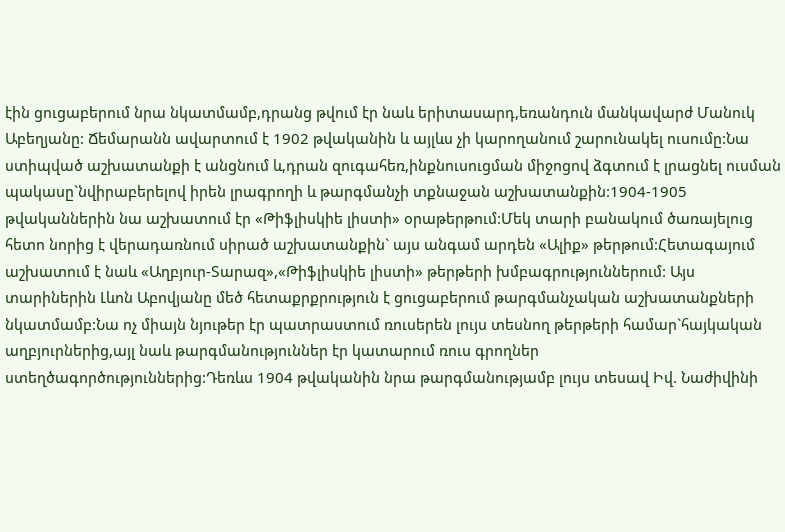էին ցուցաբերում նրա նկատմամբ,դրանց թվում էր նաև երիտասարդ,եռանդուն մանկավարժ Մանուկ Աբեղյանը: Ճեմարանն ավարտում է 1902 թվականին և այլևս չի կարողանում շարունակել ուսումը:Նա ստիպված աշխատանքի է անցնում և,դրան զուգահեռ,ինքնուսուցման միջոցով ձգտում է լրացնել ուսման պակասը`նվիրաբերելով իրեն լրագրողի և թարգմանչի տքնաջան աշխատանքին:1904-1905 թվականներին նա աշխատում էր «Թիֆլիսկիե լիստի» օրաթերթում:Մեկ տարի բանակում ծառայելուց հետո նորից է վերադառնում սիրած աշխատանքին` այս անգամ արդեն «Ալիք» թերթում:Հետագայում աշխատում է նաև «Աղբյուր-Տարազ»,«Թիֆլիսկիե լիստի» թերթերի խմբագրություններում: Այս տարիներին Լևոն Աբովյանը մեծ հետաքրքրություն է ցուցաբերում թարգմանչական աշխատանքների նկատմամբ:Նա ոչ միայն նյութեր էր պատրաստում ռուսերեն լույս տեսնող թերթերի համար`հայկական աղբյուրներից,այլ նաև թարգմանություններ էր կատարում ռուս գրողներ ստեղծագործություններից:Դեռևս 1904 թվականին նրա թարգմանությամբ լույս տեսավ Իվ. Նաժիվինի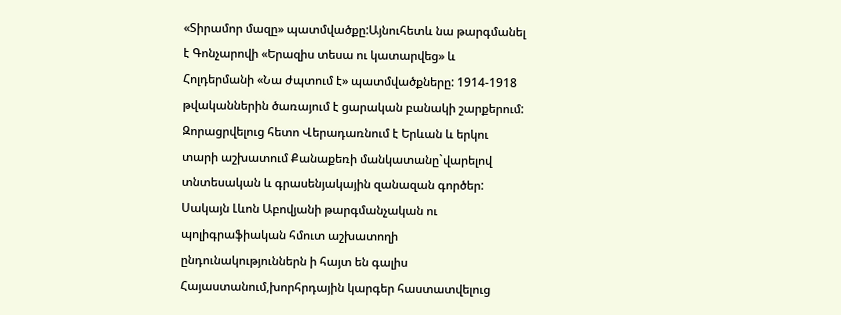«Տիրամոր մազը» պատմվածքը:Այնուհետև նա թարգմանել է Գոնչարովի «Երազիս տեսա ու կատարվեց» և Հոլդերմանի «Նա ժպտում է» պատմվածքները: 1914-1918 թվականներին ծառայում է ցարական բանակի շարքերում: Զորացրվելուց հետո Վերադառնում է Երևան և երկու տարի աշխատում Քանաքեռի մանկատանը`վարելով տնտեսական և գրասենյակային զանազան գործեր: Սակայն Լևոն Աբովյանի թարգմանչական ու պոլիգրաֆիական հմուտ աշխատողի ընդունակություններն ի հայտ են գալիս Հայաստանում,խորհրդային կարգեր հաստատվելուց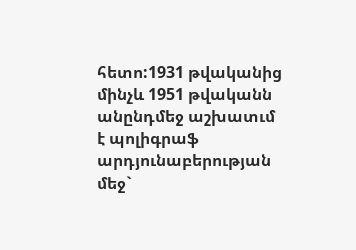հետո:1931 թվականից մինչև 1951 թվականն անընդմեջ աշխատւմ է պոլիգրաֆ արդյունաբերության մեջ`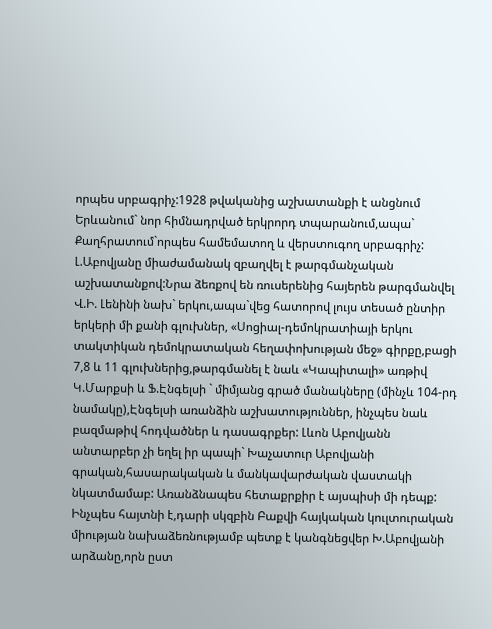որպես սրբագրիչ:1928 թվականից աշխատանքի է անցնում Երևանում` նոր հիմնադրված երկրորդ տպարանում,ապա` Քաղհրատում`որպես համեմատող և վերստուգող սրբագրիչ: Լ.Աբովյանը միաժամանակ զբաղվել է թարգմանչական աշխատանքով:Նրա ձեռքով են ռուսերենից հայերեն թարգմանվել Վ.Ի. Լենինի նախ` երկու,ապա`վեց հատորով լույս տեսած ընտիր երկերի մի քանի գլուխներ, «Սոցիալ-դեմոկրատիայի երկու տակտիկան դեմոկրատական հեղափոխության մեջ» գիրքը,բացի 7,8 և 11 գլուխներից,թարգմանել է նաև «Կապիտալի» առթիվ Կ.Մարքսի և Ֆ.Էնգելսի ` միմյանց գրած մանակները (մինչև 104-րդ նամակը),Էնգելսի առանձին աշխատություններ, ինչպես նաև բազմաթիվ հոդվածներ և դասագրքեր: Լևոն Աբովյանն անտարբեր չի եղել իր պապի` Խաչատուր Աբովյանի գրական,հասարակական և մանկավարժական վաստակի նկատմամաբ: Առանձնապես հետաքրքիր է այսպիսի մի դեպք: Ինչպես հայտնի է,դարի սկզբին Բաքվի հայկական կուլտուրական միության նախաձեռնությամբ պետք է կանգնեցվեր Խ.Աբովյանի արձանը,որն ըստ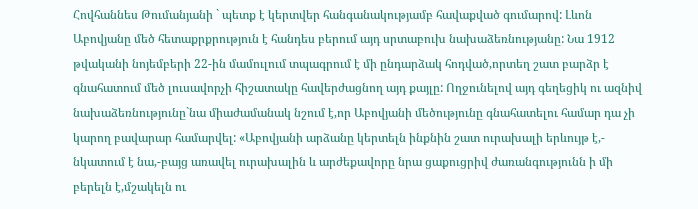Հովհաննես Թումանյանի ` պետք է կերտվեր հանգանակությամբ հավաքված գումարով: Լևոն Աբովյանը մեծ հետաքրքրություն է հանդես բերում այդ սրտաբուխ նախաձեռնությանը: Նա 1912 թվականի նոյեմբերի 22-ին մամուլում տպագրում է մի ընդարձակ հոդված,որտեղ շատ բարձր է գնահատում մեծ լուսավորչի հիշատակը հավերժացնող այդ քայլը: Ողջունելով այդ գեղեցիկ ու ազնիվ նախաձեռնությունը`նա միաժամանակ նշում է,որ Աբովյանի մեծությունը գնահատելու համար դա չի կարող բավարար համարվել: «Աբովյանի արձանը կերտելն ինքնին շատ ուրախալի երևույթ է,- նկատում է նա,-բայց առավել ուրախալին և արժեքավորը նրա ցաքուցրիվ ժառանգությունն ի մի բերելն է,մշակելն ու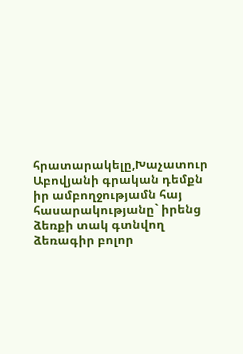հրատարակելը,Խաչատուր Աբովյանի գրական դեմքն իր ամբողջությամն հայ հասարակությանը` իրենց ձեռքի տակ գտնվող ձեռագիր բոլոր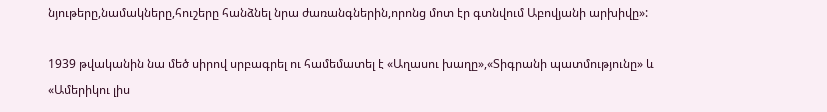նյութերը,նամակները,հուշերը հանձնել նրա ժառանգներին,որոնց մոտ էր գտնվում Աբովյանի արխիվը»:

1939 թվականին նա մեծ սիրով սրբագրել ու համեմատել է «Աղասու խաղը»,«Տիգրանի պատմությունը» և «Ամերիկու լիս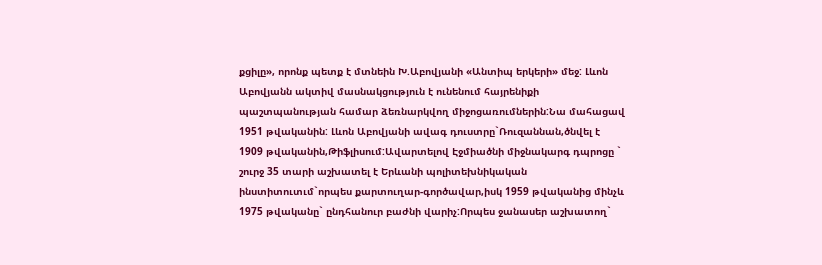քցիլը», որոնք պետք է մտնեին Խ.Աբովյանի «Անտիպ երկերի» մեջ: Լևոն Աբովյանն ակտիվ մասնակցություն է ունենում հայրենիքի պաշտպանության համար ձեռնարկվող միջոցառումներին:Նա մահացավ 1951 թվականին: Լևոն Աբովյանի ավագ դուստրը`Ռուզաննան,ծնվել է 1909 թվականին,Թիֆլիսում:Ավարտելով Էջմիածնի միջնակարգ դպրոցը ` շուրջ 35 տարի աշխատել է Երևանի պոլիտեխնիկական ինստիտուտւմ`որպես քարտուղար-գործավար,իսկ 1959 թվականից մինչև 1975 թվականը` ընդհանուր բաժնի վարիչ:Որպես ջանասեր աշխատող`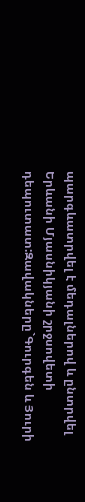պարգևատրվել է մեդալներով և ընտրվել Երևանի Մյասնիկյանի շրջսովետի դեպուտատ:Զավակները`Գուրգեն և Յուրի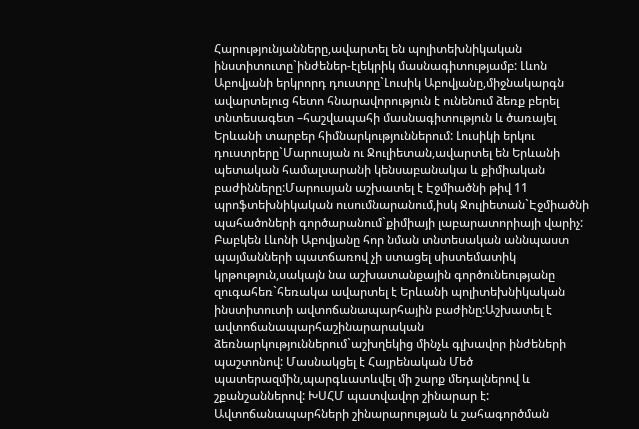Հարությունյանները,ավարտել են պոլիտեխնիկական ինստիտուտը`ինժեներ-էլեկրիկ մասնագիտությամբ: Լևոն Աբովյանի երկրորդ դուստրը`Լուսիկ Աբովյանը,միջնակարգն ավարտելուց հետո հնարավորություն է ունենում ձեռք բերել տնտեսագետ –հաշվապահի մասնագիտություն և ծառայել Երևանի տարբեր հիմնարկություններում: Լուսիկի երկու դուստրերը`Մարուսյան ու Ջուլիետան,ավարտել են Երևանի պետական համալսարանի կենսաբանակա և քիմիական բաժինները:Մարուսյան աշխատել է Էջմիածնի թիվ 11 պրոֆտեխնիկական ուսումնարանում,իսկ Ջուլիետան`Էջմիածնի պահածոների գործարանում`քիմիայի լաբարատորիայի վարիչ: Բաբկեն Լևոնի Աբովյանը հոր նման տնտեսական աննպաստ պայմանների պատճառով չի ստացել սիստեմատիկ կրթություն,սակայն նա աշխատանքային գործունեությանը զուգահեռ`հեռակա ավարտել է Երևանի պոլիտեխնիկական ինստիտուտի ավտոճանապարհային բաժինը:Աշխատել է ավտոճանապարհաշինարարական ձեռնարկություններում`աշխղեկից մինչև գլխավոր ինժեների պաշտոնով: Մասնակցել է Հայրենական Մեծ պատերազմին,պարգևատևվել մի շարք մեդալներով և շքանշաններով: ԽՍՀՄ պատվավոր շինարար է: Ավտոճանապարհների շինարարության և շահագործման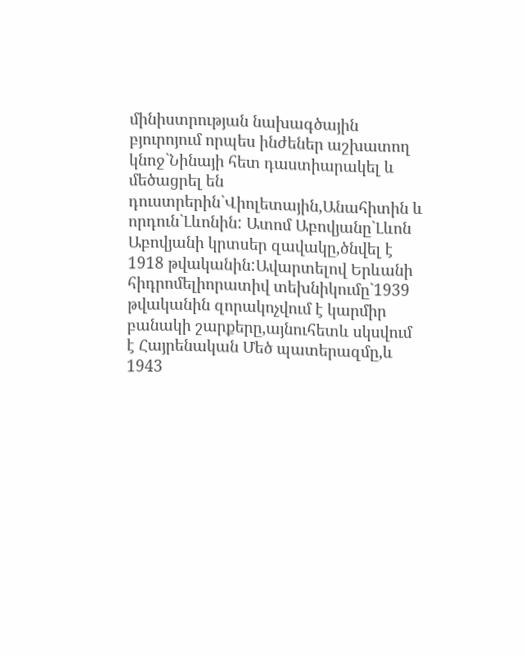մինիստրության նախագծային բյուրոյում որպես ինժեներ աշխատող կնոջ`Նինայի հետ դաստիարակել և մեծացրել են դուստրերին`Վիոլետային,Անահիտին և որդուն`Լևոնին: Ատոմ Աբովյանը`Լևոն Աբովյանի կրտսեր զավակը,ծնվել է 1918 թվականին:Ավարտելով Երևանի հիդրոմելիորատիվ տեխնիկումը`1939 թվականին զորակոչվում է կարմիր բանակի շարքերը,այնուհետև սկսվում է Հայրենական Մեծ պատերազմը,և 1943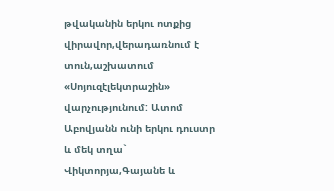թվականին երկու ոտքից վիրավոր,վերադառնում է տուն,աշխատում «Սոյուզէլեկտրաշին» վարչությունում: Ատոմ Աբովյանն ունի երկու դուստր և մեկ տղա` Վիկտորյա,Գայանե և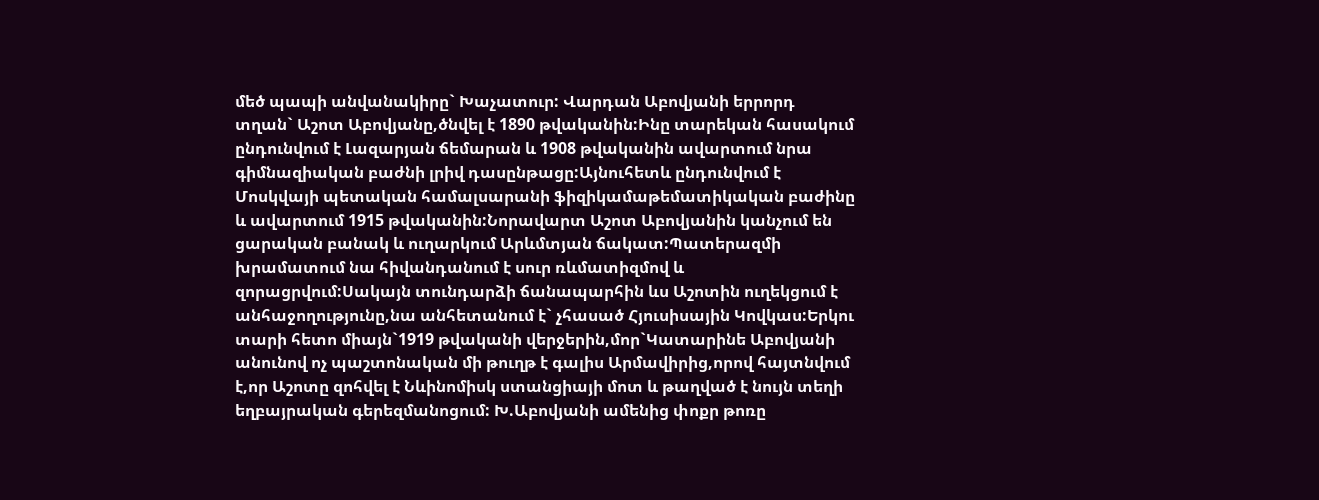մեծ պապի անվանակիրը` Խաչատուր: Վարդան Աբովյանի երրորդ տղան` Աշոտ Աբովյանը,ծնվել է 1890 թվականին:Ինը տարեկան հասակում ընդունվում է Լազարյան ճեմարան և 1908 թվականին ավարտում նրա գիմնազիական բաժնի լրիվ դասընթացը:Այնուհետև ընդունվում է Մոսկվայի պետական համալսարանի ֆիզիկամաթեմատիկական բաժինը և ավարտում 1915 թվականին:Նորավարտ Աշոտ Աբովյանին կանչում են ցարական բանակ և ուղարկում Արևմտյան ճակատ:Պատերազմի խրամատում նա հիվանդանում է սուր ռևմատիզմով և զորացրվում:Սակայն տունդարձի ճանապարհին ևս Աշոտին ուղեկցում է անհաջողությունը,նա անհետանում է` չհասած Հյուսիսային Կովկաս:Երկու տարի հետո միայն`1919 թվականի վերջերին,մոր`Կատարինե Աբովյանի անունով ոչ պաշտոնական մի թուղթ է գալիս Արմավիրից,որով հայտնվում է,որ Աշոտը զոհվել է Նևինոմիսկ ստանցիայի մոտ և թաղված է նույն տեղի եղբայրական գերեզմանոցում: Խ.Աբովյանի ամենից փոքր թոռը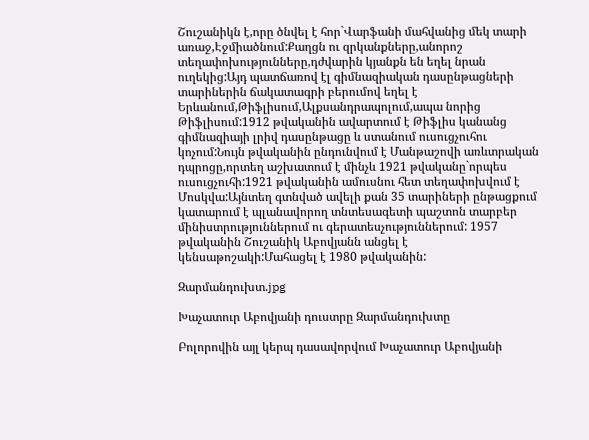Շուշանիկն է,որը ծնվել է հոր`Վարֆանի մահվանից մեկ տարի առաջ,Էջմիածնում:Քաղցն ու զրկանքները,անորոշ տեղափոխությունները,դժվարին կյանքն են եղել նրան ուղեկից:Այդ պատճառով էլ գիմնազիական դասընթացների տարիներին ճակատագրի բերումով եղել է Երևանում,Թիֆլիսում,Ալքսանդրապոլում,ապա նորից Թիֆլիսում:1912 թվականին ավարտում է Թիֆլիս կանանց գիմնազիայի լրիվ դասընթացը և ստանում ուսուցչուհու կոչում:Նույն թվականին ընդունվում է Մանթաշովի առևտրական դպրոցը,որտեղ աշխատում է մինչև 1921 թվականը`որպես ուսուցչուհի:1921 թվականին ամուսնու հետ տեղափոխվում է Մոսկվա:Այնտեղ գտնված ավելի քան 35 տարիների ընթացքում կատարում է պլանավորող տնտեսագետի պաշտոն տարբեր մինիստրություններում ու գերատեսչություններում: 1957 թվականին Շուշանիկ Աբովյանն անցել է կենսաթոշակի:Մահացել է 1980 թվականին:

Զարմանդուխտ.jpg

Խաչատուր Աբովյանի դուստրը Զարմանդուխտը

Բոլորովին այլ կերպ դասավորվում Խաչատուր Աբովյանի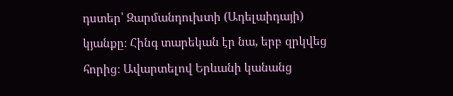դստեր՝ Զարմանդուխտի (Ադելաիդայի) կյանքը։ Հինգ տարեկան էր նա, երբ զրկվեց հորից։ Ավարտելով Երևանի կանանց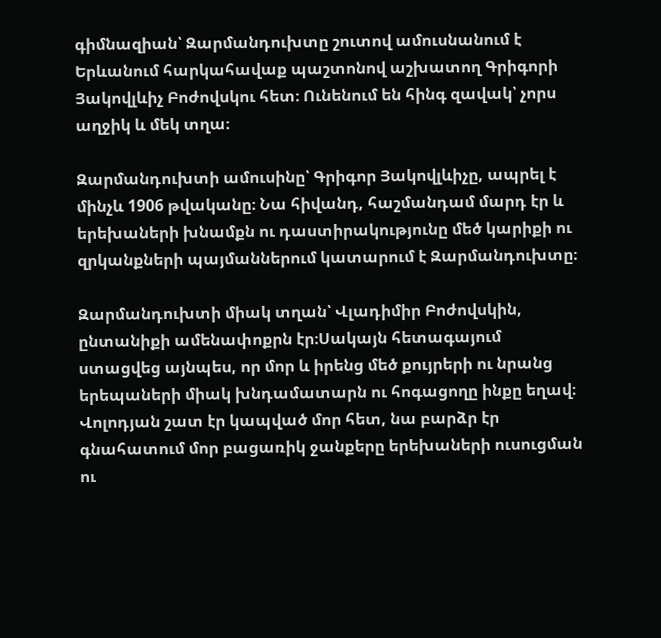գիմնազիան՝ Զարմանդուխտը շուտով ամուսնանում է Երևանում հարկահավաք պաշտոնով աշխատող Գրիգորի Յակովլևիչ Բոժովսկու հետ։ Ունենում են հինգ զավակ՝ չորս աղջիկ և մեկ տղա։

Զարմանդուխտի ամուսինը՝ Գրիգոր Յակովլևիչը, ապրել է մինչև 1906 թվականը։ Նա հիվանդ, հաշմանդամ մարդ էր և երեխաների խնամքն ու դաստիրակությունը մեծ կարիքի ու զրկանքների պայմաններում կատարում է Զարմանդուխտը։

Զարմանդուխտի միակ տղան՝ Վլադիմիր Բոժովսկին, ընտանիքի ամենափոքրն էր։Սակայն հետագայում ստացվեց այնպես, որ մոր և իրենց մեծ քույրերի ու նրանց երեպաների միակ խնդամատարն ու հոգացողը ինքը եղավ։ Վոլոդյան շատ էր կապված մոր հետ, նա բարձր էր գնահատում մոր բացառիկ ջանքերը երեխաների ուսուցման ու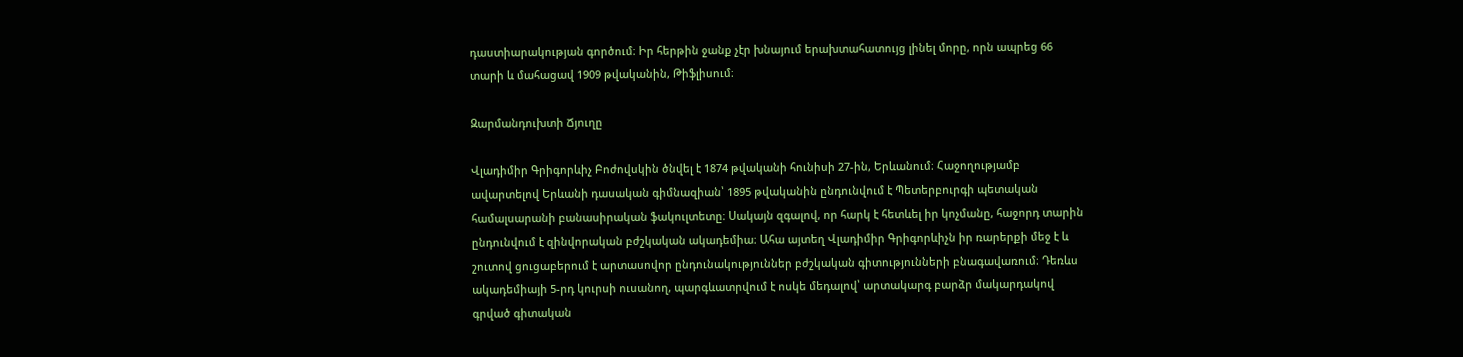դաստիարակության գործում։ Իր հերթին ջանք չէր խնայում երախտահատույց լինել մորը, որն ապրեց 66 տարի և մահացավ 1909 թվականին, Թիֆլիսում։

Զարմանդուխտի Ճյուղը

Վլադիմիր Գրիգորևիչ Բոժովսկին ծնվել է 1874 թվականի հունիսի 27-ին, Երևանում։ Հաջողությամբ ավարտելով Երևանի դասական գիմնազիան՝ 1895 թվականին ընդունվում է Պետերբուրգի պետական համալսարանի բանասիրական ֆակուլտետը։ Սակայն զգալով, որ հարկ է հետևել իր կոչմանը, հաջորդ տարին ընդունվում է զինվորական բժշկական ակադեմիա։ Ահա այտեղ Վլադիմիր Գրիգորևիչն իր ռարերքի մեջ է և շուտով ցուցաբերում է արտասովոր ընդունակություններ բժշկական գիտությունների բնագավառում։ Դեռևս ակադեմիայի 5-րդ կուրսի ուսանող, պարգևատրվում է ոսկե մեդալով՝ արտակարգ բարձր մակարդակով գրված գիտական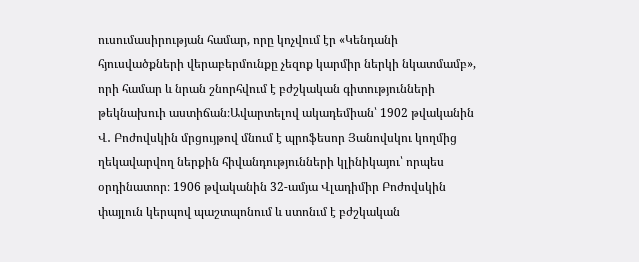ուսումասիրության համար, որը կոչվում էր «Կենդանի հյուսվածքների վերաբերմունքը չեզոք կարմիր ներկի նկատմամբ», որի համար և նրան շնորհվում է բժշկական գիտությունների թեկնախուի աստիճան։Ավարտելով ակադեմիան՝ 1902 թվականին Վ․ Բոժովսկին մրցույթով մնում է պրոֆեսոր Յանովսկու կողմից ղեկավարվող ներքին հիվանդությունների կլինիկայու՝ որպես օրդինատոր։ 1906 թվականին 32-ամյա Վլադիմիր Բոժովսկին փայլուն կերպով պաշտպոնում և ստոնւմ է բժշկական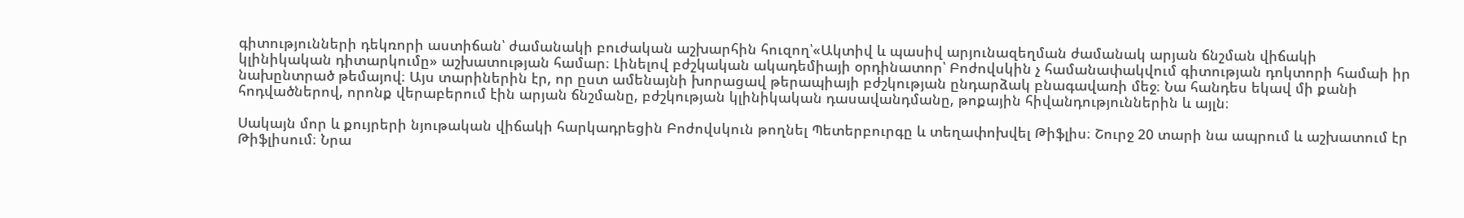գիտությունների դեկռորի աստիճան՝ ժամանակի բուժական աշխարհին հուզող՝«Ակտիվ և պասիվ արյունազեղման ժամանակ արյան ճնշման վիճակի կլինիկական դիտարկումը» աշխատության համար։ Լինելով բժշկական ակադեմիայի օրդինատոր՝ Բոժովսկին չ համանափակվում գիտության դոկտորի համաի իր նախընտրած թեմայով։ Այս տարիներին էր, որ ըստ ամենայնի խորացավ թերապիայի բժշկության ընդարձակ բնագավառի մեջ։ Նա հանդես եկավ մի քանի հոդվածներով, որոնք վերաբերում էին արյան ճնշմանը, բժշկության կլինիկական դասավանդմանը, թոքային հիվանդություններին և այլն։

Սակայն մոր և քույրերի նյութական վիճակի հարկադրեցին Բոժովսկուն թողնել Պետերբուրգը և տեղափոխվել Թիֆլիս։ Շուրջ 20 տարի նա ապրում և աշխատում էր Թիֆլիսում։ Նրա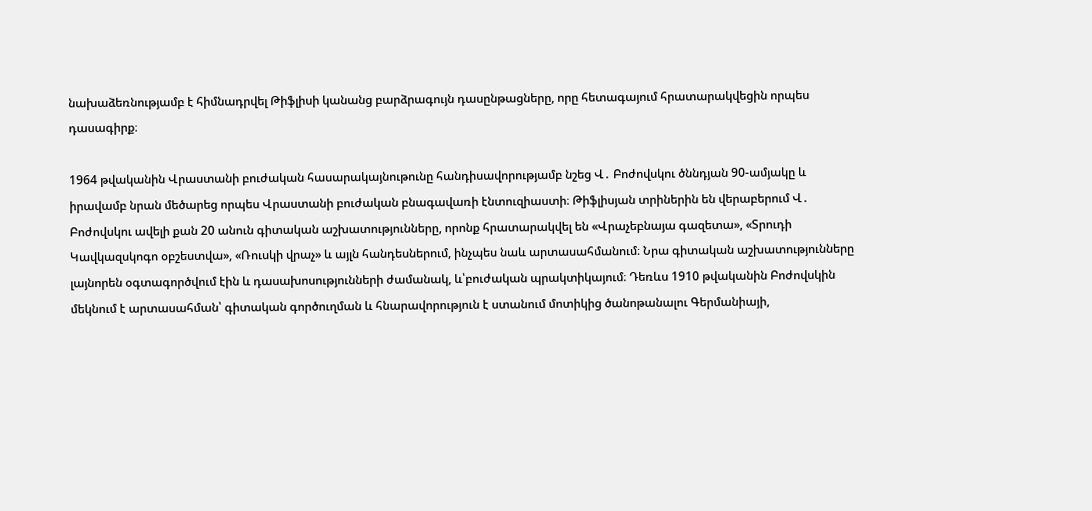նախաձեռնությամբ է հիմնադրվել Թիֆլիսի կանանց բարձրագույն դասընթացները, որը հետագայում հրատարակվեցին որպես դասագիրք։

1964 թվականին Վրաստանի բուժական հասարակայնութունը հանդիսավորությամբ նշեց Վ․ Բոժովսկու ծննդյան 90-ամյակը և իրավամբ նրան մեծարեց որպես Վրաստանի բուժական բնագավառի էնտուզիաստի։ Թիֆլիսյան տրիներին են վերաբերում Վ․ Բոժովսկու ավելի քան 20 անուն գիտական աշխատությունները, որոնք հրատարակվել են «Վրաչեբնայա գազետա», «Տրուդի Կավկազսկոգո օբշեստվա», «Ռուսկի վրաչ» և այլն հանդեսներում, ինչպես նաև արտասահմանում։ Նրա գիտական աշխատությունները լայնորեն օգտագործվում էին և դասախոսությունների ժամանակ, և՝բուժական պրակտիկայում։ Դեռևս 1910 թվականին Բոժովսկին մեկնում է արտասահման՝ գիտական գործուղման և հնարավորություն է ստանում մոտիկից ծանոթանալու Գերմանիայի,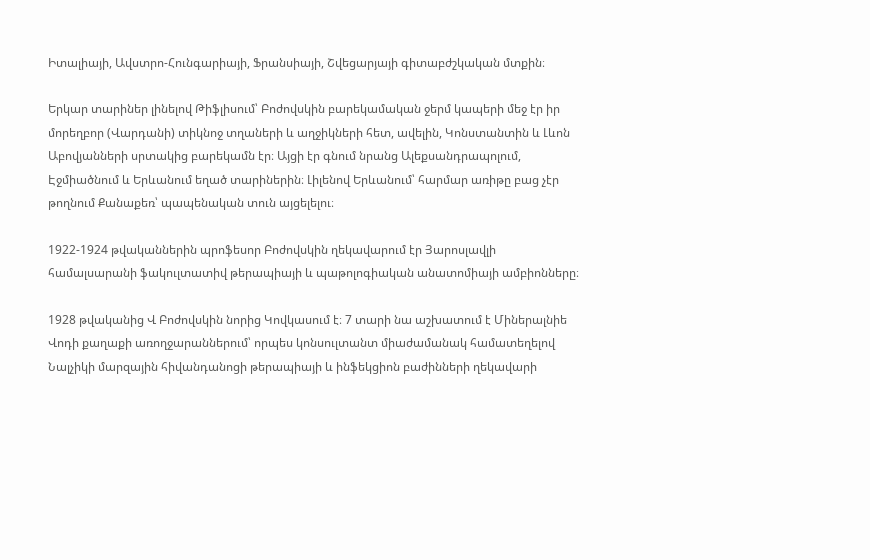Իտալիայի, Ավստրո-Հունգարիայի, Ֆրանսիայի, Շվեցարյայի գիտաբժշկական մտքին։

Երկար տարիներ լինելով Թիֆլիսում՝ Բոժովսկին բարեկամական ջերմ կապերի մեջ էր իր մորեղբոր (Վարդանի) տիկնոջ տղաների և աղջիկների հետ, ավելին, Կոնստանտին և Լևոն Աբովյանների սրտակից բարեկամն էր։ Այցի էր գնում նրանց Ալեքսանդրապոլում, Էջմիածնում և Երևանում եղած տարիներին։ Լիլենով Երևանում՝ հարմար առիթը բաց չէր թողնում Քանաքեռ՝ պապենական տուն այցելելու։

1922-1924 թվականներին պրոֆեսոր Բոժովսկին ղեկավարում էր Յարոսլավլի համալսարանի ֆակուլտատիվ թերապիայի և պաթոլոգիական անատոմիայի ամբիոնները։

1928 թվականից Վ Բոժովսկին նորից Կովկասում է։ 7 տարի նա աշխատում է Միներալնիե Վոդի քաղաքի առողջարաններում՝ որպես կոնսուլտանտ միաժամանակ համատեղելով Նալչիկի մարզային հիվանդանոցի թերապիայի և ինֆեկցիոն բաժինների ղեկավարի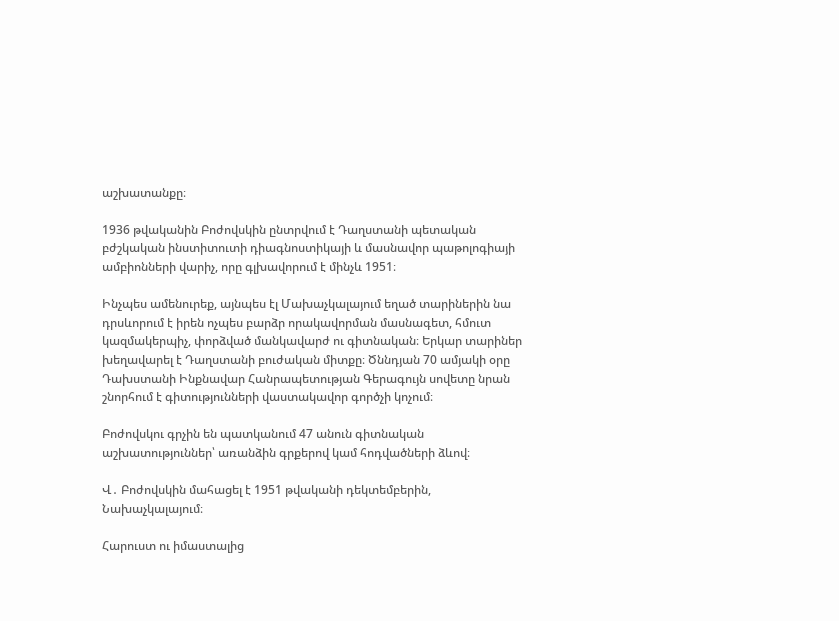աշխատանքը։

1936 թվականին Բոժովսկին ընտրվում է Դաղստանի պետական բժշկական ինստիտուտի դիագնոստիկայի և մասնավոր պաթոլոգիայի ամբիոնների վարիչ, որը գլխավորում է մինչև 1951։

Ինչպես ամենուրեք, այնպես էլ Մախաչկալայում եղած տարիներին նա դրսևորում է իրեն ոչպես բարձր որակավորման մասնագետ, հմուտ կազմակերպիչ, փորձված մանկավարժ ու գիտնական։ Երկար տարիներ խեղավարել է Դաղստանի բուժական միտքը։ Ծննդյան 70 ամյակի օրը Դախստանի Ինքնավար Հանրապետության Գերագույն սովետը նրան շնորհում է գիտությունների վաստակավոր գործչի կոչում։

Բոժովսկու գրչին են պատկանում 47 անուն գիտնական աշխատություններ՝ առանձին գրքերով կամ հոդվածների ձևով։

Վ․ Բոժովսկին մահացել է 1951 թվականի դեկտեմբերին, Նախաչկալայում։

Հարուստ ու իմաստալից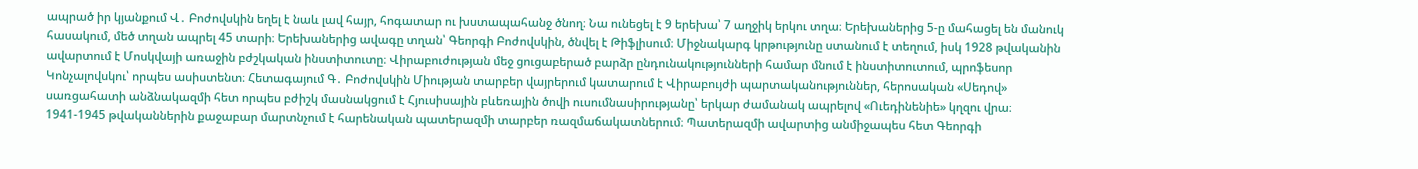ապրած իր կյանքում Վ․ Բոժովսկին եղել է նաև լավ հայր, հոգատար ու խստապահանջ ծնող։ Նա ունեցել է 9 երեխա՝ 7 աղջիկ երկու տղա։ Երեխաներից 5-ը մահացել են մանուկ հասակում, մեծ տղան ապրել 45 տարի։ Երեխաներից ավագը տղան՝ Գեորգի Բոժովսկին, ծնվել է Թիֆլիսում։ Միջնակարգ կրթությունը ստանում է տեղում, իսկ 1928 թվականին ավարտում է Մոսկվայի առաջին բժշկական ինստիտուտը։ Վիրաբուժության մեջ ցուցաբերած բարձր ընդունակությունների համար մնում է ինստիտուտում, պրոֆեսոր Կոնչալովսկու՝ որպես ասիստենտ։ Հետագայում Գ․ Բոժովսկին Միության տարբեր վայրերում կատարում է Վիրաբույժի պարտականություններ, հերոսական «Սեդով»  սառցահատի անձնակազմի հետ որպես բժիշկ մասնակցում է Հյուսիսային բևեռային ծովի ուսումնասիրությանը՝ երկար ժամանակ ապրելով «Ուեդինենիե» կղզու վրա։ 1941-1945 թվականներին քաջաբար մարտնչում է հարենական պատերազմի տարբեր ռազմաճակատներում։ Պատերազմի ավարտից անմիջապես հետ Գեորգի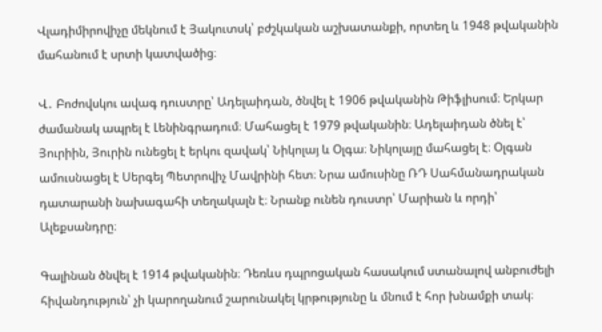Վլադիմիրովիչը մեկնում է Յակուտսկ՝ բժշկական աշխատանքի, որտեղ և 1948 թվականին մահանում է սրտի կատվածից։

Վ․ Բոժովսկու ավագ դուստրը՝ Ադելաիդան, ծնվել է 1906 թվականին Թիֆլիսում։ Երկար ժամանակ ապրել է Լենինգրադում։ Մահացել է 1979 թվականին։ Ադելաիդան ծնել է՝ Յուրիին, Յուրին ունեցել է երկու զավակ՝ Նիկոլայ և Օլգա։ Նիկոլայը մահացել է։ Օլգան ամուսնացել է Սերգեյ Պետրովիչ Մավրինի հետ։ Նրա ամուսինը ՌԴ Սահմանադրական դատարանի նախագահի տեղակալն է։ Նրանք ունեն դուստր՝ Մարիան և որդի՝ Ալեքսանդրը։

Գալինան ծնվել է 1914 թվականին։ Դեռևս դպրոցական հասակում ստանալով անբուժելի հիվանդություն՝ չի կարողանում շարունակել կրթությունը և մնում է հոր խնամքի տակ։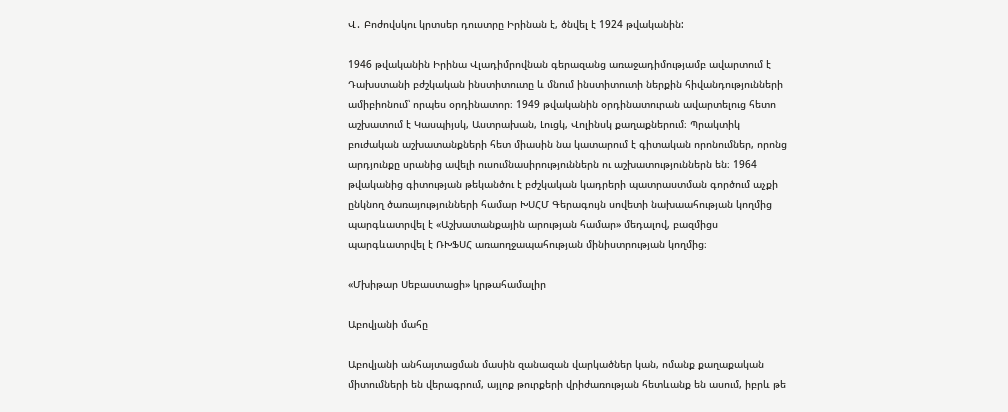Վ․ Բոժովսկու կրտսեր դուստրը Իրինան է, ծնվել է 1924 թվականին:

1946 թվականին Իրինա Վլադիմրովնան գերազանց առաջադիմությամբ ավարտում է Դախստանի բժշկական ինստիտուտը և մնում ինստիտուտի ներքին հիվանդությունների ամիբիոնում՝ որպես օրդինատոր։ 1949 թվականին օրդինատուրան ավարտելուց հետո աշխատում է Կասպիյսկ, Աստրախան, Լուցկ, Վոլինսկ քաղաքներում։ Պրակտիկ բուժական աշխատանքների հետ միասին նա կատարում է գիտական որոնումներ, որոնց արդյունքը սրանից ավելի ուսումնասիրություններն ու աշխատություններն են։ 1964 թվականից գիտության թեկանծու է բժշկական կադրերի պատրաստման գործում աչքի ընկնող ծառայությունների համար ԽՍՀՄ Գերագույն սովետի նախաահության կողմից պարգևատրվել է «Աշխատանքային արության համար» մեդալով, բազմիցս պարգևատրվել է ՌԽՖՍՀ առաողջապահության մինիստրության կողմից։

«Մխիթար Սեբաստացի» կրթահամալիր

Աբովյանի մահը

Աբովյանի անհայտացման մասին զանազան վարկածներ կան, ոմանք քաղաքական միտումների են վերագրում, այլոք թուրքերի վրիժառության հետևանք են ասում, իբրև թե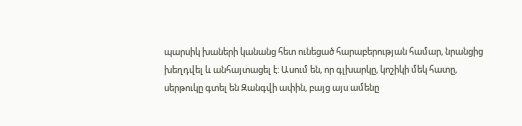պարսիկ խաների կանանց հետ ունեցած հարաբերության համար, նրանցից խեղդվել և անհայտացել է: Ասում են, որ գլխարկը, կոշիկի մեկ հատը, սերթուկը գտել են Զանգվի ափին, բայց այս ամենը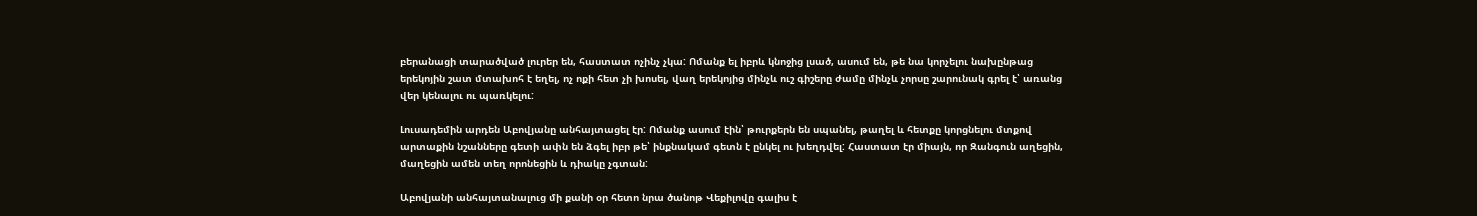բերանացի տարածված լուրեր են, հաստատ ոչինչ չկա: Ոմանք ել իբրև կնոջից լսած, ասում են, թե նա կորչելու նախընթաց երեկոյին շատ մտախոհ է եղել, ոչ ոքի հետ չի խոսել, վաղ երեկոյից մինչև ուշ գիշերը ժամը մինչև չորսը շարունակ գրել է՝ առանց վեր կենալու ու պառկելու:

Լուսադեմին արդեն Աբովյանը անհայտացել էր: Ոմանք ասում էին՝ թուրքերն են սպանել, թաղել և հետքը կորցնելու մտքով արտաքին նշանները գետի ափն են ձգել իբր թե՝ ինքնակամ գետն է ընկել ու խեղդվել: Հաստատ էր միայն, որ Զանգուն աղեցին, մաղեցին ամեն տեղ որոնեցին և դիակը չգտան:

Աբովյանի անհայտանալուց մի քանի օր հետո նրա ծանոթ Վեքիլովը գալիս է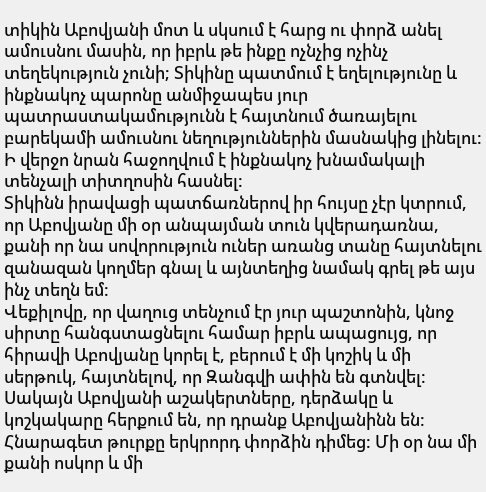տիկին Աբովյանի մոտ և սկսում է հարց ու փորձ անել ամուսնու մասին, որ իբրև թե ինքը ոչնչից ոչինչ տեղեկություն չունի; Տիկինը պատմում է եղելությունը և ինքնակոչ պարոնը անմիջապես յուր պատրաստակամությունն է հայտնում ծառայելու բարեկամի ամուսնու նեղություններին մասնակից լինելու: Ի վերջո նրան հաջողվում է ինքնակոչ խնամակալի տենչալի տիտղոսին հասնել:
Տիկինն իրավացի պատճառներով իր հույսը չէր կտրում, որ Աբովյանը մի օր անպայման տուն կվերադառնա, քանի որ նա սովորություն ուներ առանց տանը հայտնելու զանազան կողմեր գնալ և այնտեղից նամակ գրել թե այս ինչ տեղն եմ:
Վեքիլովը, որ վաղուց տենչում էր յուր պաշտոնին, կնոջ սիրտը հանգստացնելու համար իբրև ապացույց, որ հիրավի Աբովյանը կորել է, բերում է մի կոշիկ և մի սերթուկ, հայտնելով, որ Զանգվի ափին են գտնվել: Սակայն Աբովյանի աշակերտները, դերձակը և կոշկակարը հերքում են, որ դրանք Աբովյանինն են:
Հնարագետ թուրքը երկրորդ փորձին դիմեց: Մի օր նա մի քանի ոսկոր և մի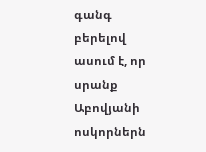գանգ բերելով ասում է, որ սրանք Աբովյանի ոսկորներն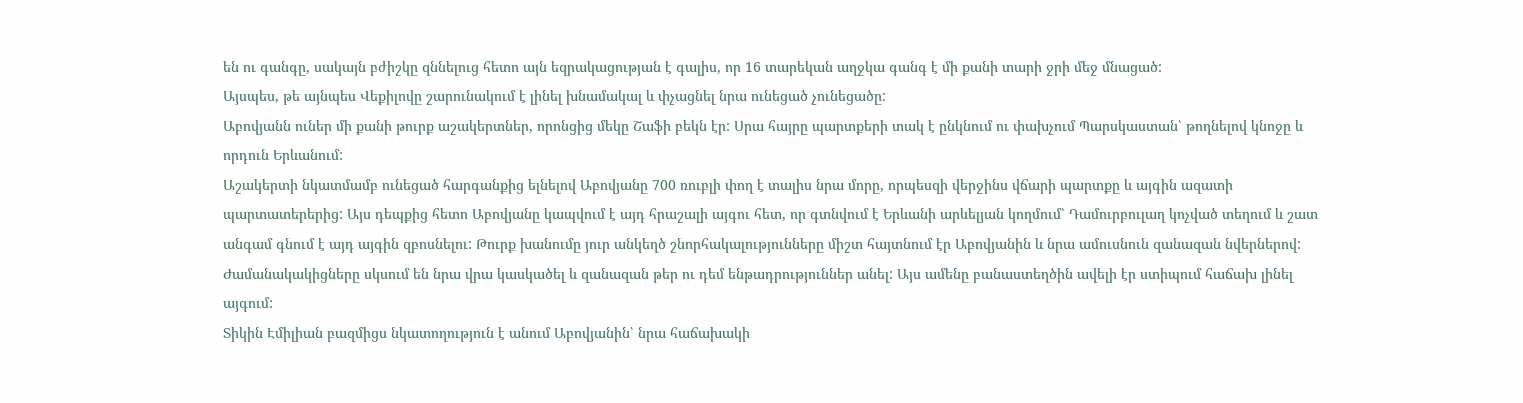են ու գանգը, սակայն բժիշկը զննելուց հետո այն եզրակացության է գալիս, որ 16 տարեկան աղջկա գանգ է մի քանի տարի ջրի մեջ մնացած:
Այսպես, թե այնպես Վեքիլովը շարունակում է լինել խնամակալ և փչացնել նրա ունեցած չունեցածը:
Աբովյանն ուներ մի քանի թուրք աշակերտներ, որոնցից մեկը Շաֆի բեկն էր: Սրա հայրը պարտքերի տակ է ընկնում ու փախչում Պարսկաստան՝ թողնելով կնոջը և որդուն Երևանում:
Աշակերտի նկատմամբ ունեցած հարգանքից ելնելով Աբովյանը 700 ռուբլի փող է տալիս նրա մորը, որպեսզի վերջինս վճարի պարտքը և այգին ազատի պարտատերերից: Այս դեպքից հետո Աբովյանը կապվում է այդ հրաշալի այգու հետ, որ գտնվում է Երևանի արևելյան կողմում՝ Դամուրբուլաղ կոչված տեղում և շատ անգամ գնում է այդ այգին զբոսնելու: Թուրք խանումը յուր անկեղծ շնորհակալությունները միշտ հայտնում էր Աբովյանին և նրա ամուսնուն զանազան նվերներով:
Ժամանակակիցները սկսում են նրա վրա կասկածել և զանազան թեր ու դեմ ենթադրություններ անել: Այս ամենը բանաստեղծին ավելի էր ստիպում հաճախ լինել այգում:
Տիկին Էմիլիան բազմիցս նկատողություն է անում Աբովյանին՝ նրա հաճախակի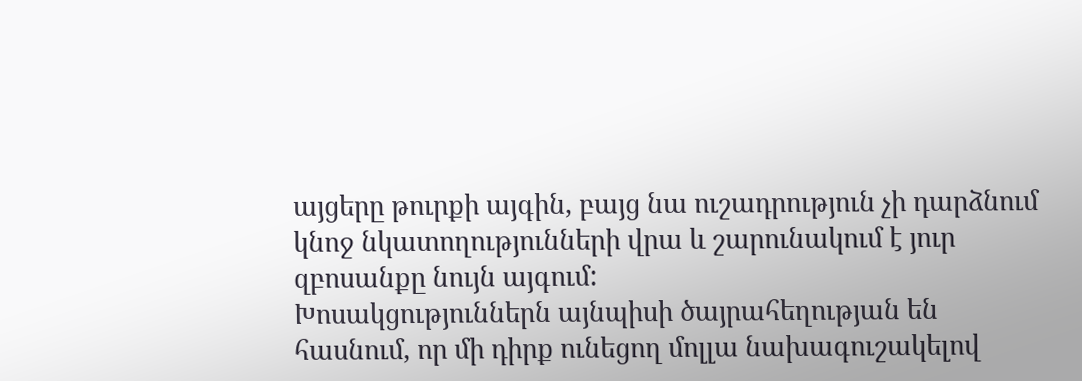այցերը թուրքի այգին, բայց նա ուշադրություն չի դարձնում կնոջ նկատողությունների վրա և շարունակում է յուր զբոսանքը նույն այգում:
Խոսակցություններն այնպիսի ծայրահեղության են հասնում, որ մի դիրք ունեցող մոլլա նախագուշակելով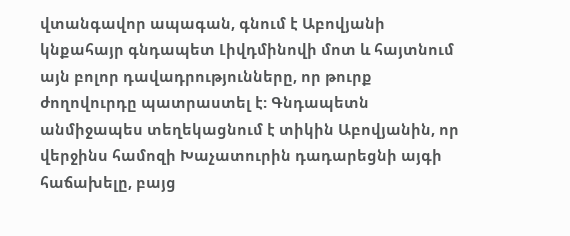վտանգավոր ապագան, գնում է Աբովյանի կնքահայր գնդապետ Լիվդմինովի մոտ և հայտնում այն բոլոր դավադրությունները, որ թուրք ժողովուրդը պատրաստել է: Գնդապետն անմիջապես տեղեկացնում է տիկին Աբովյանին, որ վերջինս համոզի Խաչատուրին դադարեցնի այգի հաճախելը, բայց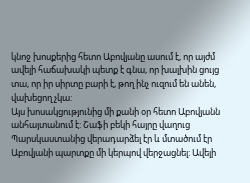կնոջ խոսքերից հետո Աբովյանը ասում է, որ այժմ ավելի հաճախակի պետք է գնա, որ խալխին ցույց տա, որ իր սիրտը բարի է, թող ինչ ուզում են անեն, վախեցող չկա:
Այս խոսակցությունից մի քանի օր հետո Աբովյանն անհայտանում է: Շաֆի բեկի հայրը վաղուց Պարսկաստանից վերադարձել էր և մտածում էր Աբովյանի պարտքը մի կերպով վերջացնել: Ավելի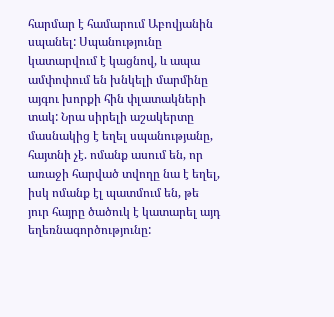հարմար է համարում Աբովյանին սպանել: Սպանությունը կատարվում է կացնով, և ապա ամփոփում են խնկելի մարմինը այգու խորքի հին փլատակների տակ: Նրա սիրելի աշակերտը մասնակից է եղել սպանությանը, հայտնի չէ. ոմանք ասում են, որ առաջի հարված տվողը նա է եղել, իսկ ոմանք էլ պատմում են, թե յուր հայրը ծածուկ է կատարել այդ եղեռնագործությունը: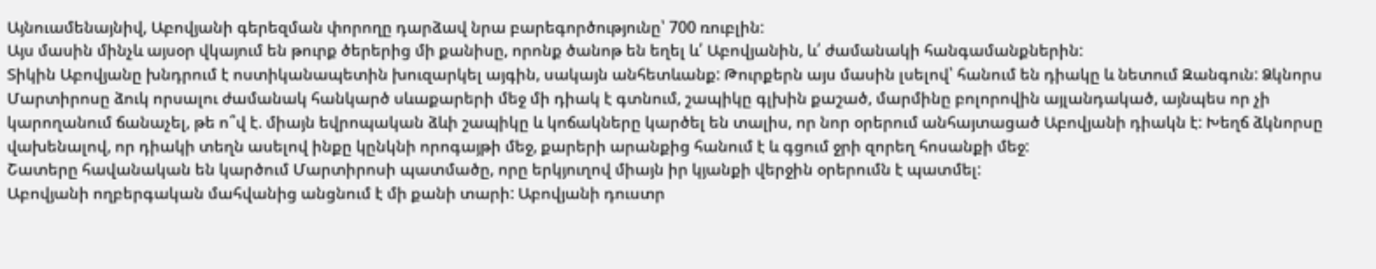Այնուամենայնիվ, Աբովյանի գերեզման փորողը դարձավ նրա բարեգործությունը՝ 700 ռուբլին:
Այս մասին մինչև այսօր վկայում են թուրք ծերերից մի քանիսը, որոնք ծանոթ են եղել և՛ Աբովյանին, և՛ ժամանակի հանգամանքներին:
Տիկին Աբովյանը խնդրում է ոստիկանապետին խուզարկել այգին, սակայն անհետևանք: Թուրքերն այս մասին լսելով՝ հանում են դիակը և նետում Զանգուն: Ձկնորս Մարտիրոսը ձուկ որսալու ժամանակ հանկարծ սևաքարերի մեջ մի դիակ է գտնում, շապիկը գլխին քաշած, մարմինը բոլորովին այլանդակած, այնպես որ չի կարողանում ճանաչել, թե ո՞վ է. միայն եվրոպական ձևի շապիկը և կոճակները կարծել են տալիս, որ նոր օրերում անհայտացած Աբովյանի դիակն է: Խեղճ ձկնորսը վախենալով, որ դիակի տեղն ասելով ինքը կընկնի որոգայթի մեջ, քարերի արանքից հանում է և գցում ջրի զորեղ հոսանքի մեջ:
Շատերը հավանական են կարծում Մարտիրոսի պատմածը, որը երկյուղով միայն իր կյանքի վերջին օրերումն է պատմել:
Աբովյանի ողբերգական մահվանից անցնում է մի քանի տարի: Աբովյանի դուստր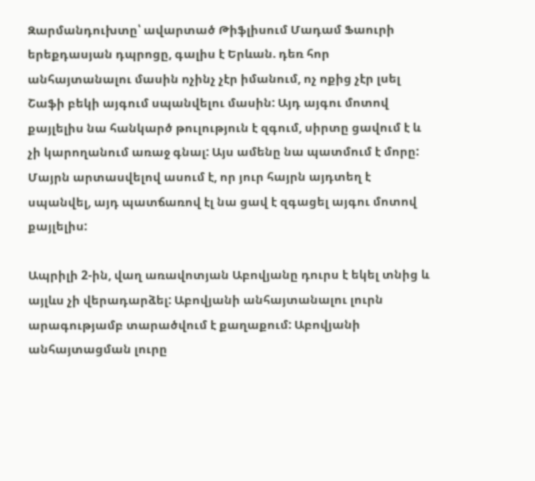Զարմանդուխտը՝ ավարտած Թիֆլիսում Մադամ Ֆաուրի երեքդասյան դպրոցը, գալիս է Երևան. դեռ հոր անհայտանալու մասին ոչինչ չէր իմանում, ոչ ոքից չէր լսել Շաֆի բեկի այգում սպանվելու մասին: Այդ այգու մոտով քայլելիս նա հանկարծ թուլություն է զգում, սիրտը ցավում է և չի կարողանում առաջ գնալ: Այս ամենը նա պատմում է մորը: Մայրն արտասվելով ասում է, որ յուր հայրն այդտեղ է սպանվել, այդ պատճառով էլ նա ցավ է զգացել այգու մոտով քայլելիս:

Ապրիլի 2-ին, վաղ առավոտյան Աբովյանը դուրս է եկել տնից և այլևս չի վերադարձել: Աբովյանի անհայտանալու լուրն արագությամբ տարածվում է քաղաքում: Աբովյանի անհայտացման լուրը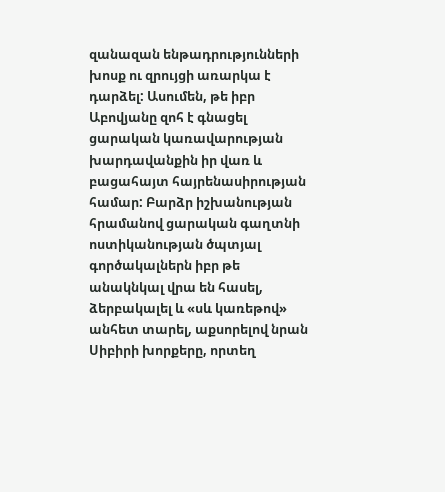զանազան ենթադրությունների խոսք ու զրույցի առարկա է դարձել: Ասումեն, թե իբր Աբովյանը զոհ է գնացել ցարական կառավարության խարդավանքին իր վառ և բացահայտ հայրենասիրության համար: Բարձր իշխանության հրամանով ցարական գաղտնի ոստիկանության ծպտյալ գործակալներն իբր թե անակնկալ վրա են հասել, ձերբակալել և «սև կառեթով» անհետ տարել, աքսորելով նրան Սիբիրի խորքերը, որտեղ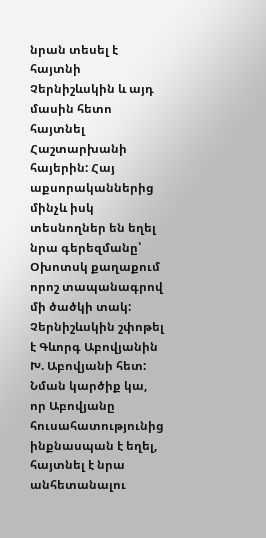նրան տեսել է հայտնի Չերնիշևսկին և այդ մասին հետո հայտնել Հաշտարխանի հայերին: Հայ աքսորականներից մինչև իսկ տեսնողներ են եղել նրա գերեզմանը՝ Օխոտսկ քաղաքում որոշ տապանագրով մի ծածկի տակ: Չերնիշևսկին շփոթել է Գևորգ Աբովյանին Խ. Աբովյանի հետ:
Նման կարծիք կա, որ Աբովյանը հուսահատությունից ինքնասպան է եղել, հայտնել է նրա անհետանալու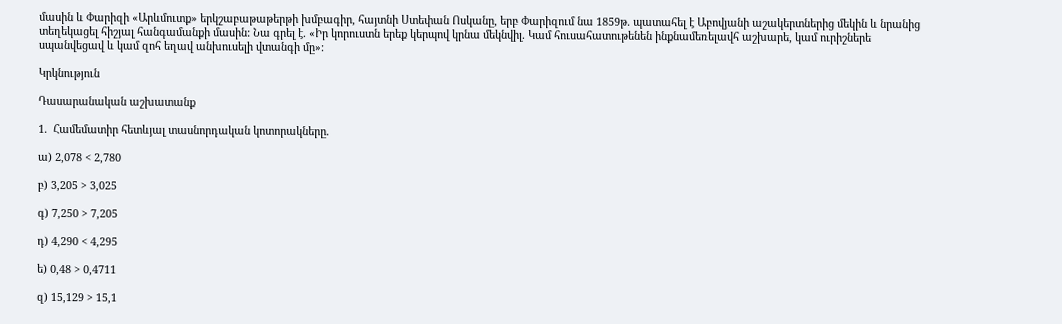մասին և Փարիզի «Արևմուտք» երկշաբաթաթերթի խմբագիր, հայտնի Ստեփան Ոսկանը, երբ Փարիզում նա 1859թ. պատահել է Աբովյանի աշակերտներից մեկին և նրանից տեղեկացել հիշյալ հանգամանքի մասին: Նա գրել է. «Իր կորուստն երեք կերպով կրնա մեկնվիլ. Կամ հուսահատութենեն ինքնամեռելավհ աշխարե, կամ ուրիշներե սպանվեցավ և կամ զոհ եղավ անխուսելի վտանգի մը»:

Կրկնություն

Դասարանական աշխատանք

1.  Համեմատիր հետևյալ տասնորդական կոտորակները.

ա) 2,078 < 2,780

բ) 3,205 > 3,025

գ) 7,250 > 7,205

դ) 4,290 < 4,295

ե) 0,48 > 0,4711

զ) 15,129 > 15,1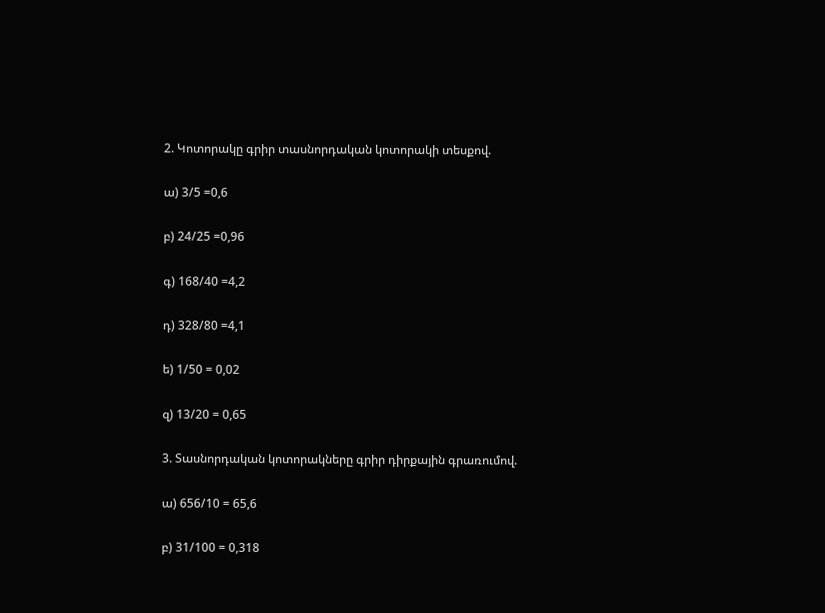2. Կոտորակը գրիր տասնորդական կոտորակի տեսքով.

ա) 3/5 =0,6

բ) 24/25 =0,96

գ) 168/40 =4,2

դ) 328/80 =4,1

ե) 1/50 = 0,02

զ) 13/20 = 0,65

3. Տասնորդական կոտորակները գրիր դիրքային գրառումով.

ա) 656/10 = 65,6

բ) 31/100 = 0,318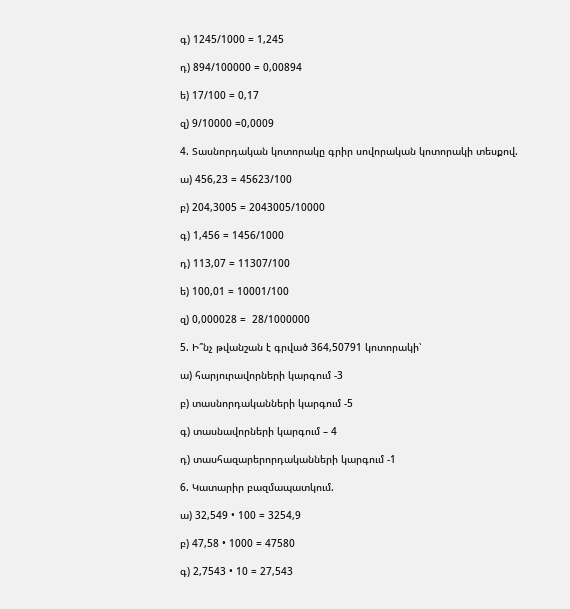գ) 1245/1000 = 1,245

դ) 894/100000 = 0,00894

ե) 17/100 = 0,17

զ) 9/10000 =0,0009

4. Տասնորդական կոտորակը գրիր սովորական կոտորակի տեսքով.

ա) 456,23 = 45623/100

բ) 204,3005 = 2043005/10000

գ) 1,456 = 1456/1000

դ) 113,07 = 11307/100

ե) 100,01 = 10001/100

զ) 0,000028 =  28/1000000

5. Ի՞նչ թվանշան է գրված 364,50791 կոտորակի՝

ա) հարյուրավորների կարգում -3

բ) տասնորդականների կարգում -5

գ) տասնավորների կարգում – 4

դ) տասհազարերորդականների կարգում -1

6. Կատարիր բազմապատկում.

ա) 32,549 • 100 = 3254,9

բ) 47,58 • 1000 = 47580

գ) 2,7543 • 10 = 27,543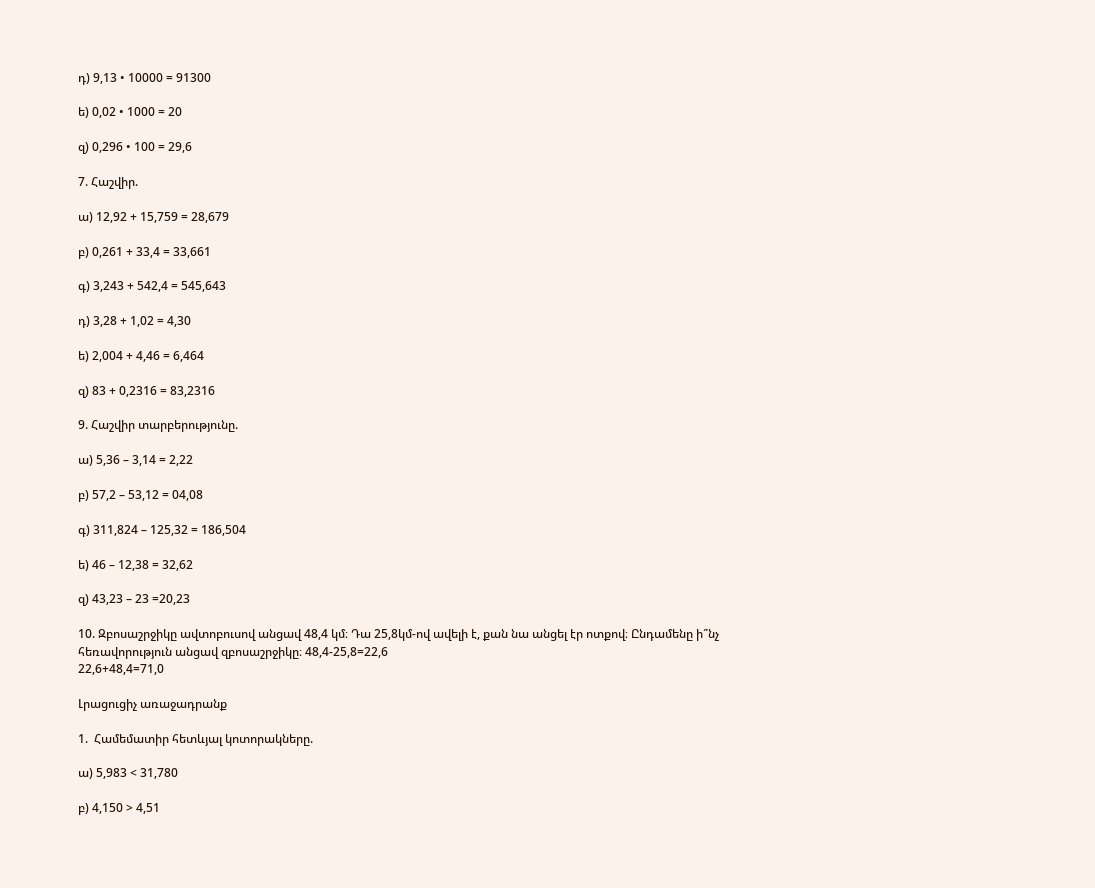դ) 9,13 • 10000 = 91300

ե) 0,02 • 1000 = 20

զ) 0,296 • 100 = 29,6

7. Հաշվիր.

ա) 12,92 + 15,759 = 28,679

բ) 0,261 + 33,4 = 33,661

գ) 3,243 + 542,4 = 545,643

դ) 3,28 + 1,02 = 4,30

ե) 2,004 + 4,46 = 6,464

զ) 83 + 0,2316 = 83,2316

9. Հաշվիր տարբերությունը.

ա) 5,36 – 3,14 = 2,22

բ) 57,2 – 53,12 = 04,08

գ) 311,824 – 125,32 = 186,504

ե) 46 – 12,38 = 32,62

զ) 43,23 – 23 =20,23

10. Զբոսաշրջիկը ավտոբուսով անցավ 48,4 կմ։ Դա 25,8կմ-ով ավելի է, քան նա անցել էր ոտքով։ Ընդամենը ի՞նչ հեռավորություն անցավ զբոսաշրջիկը։ 48,4-25,8=22,6
22,6+48,4=71,0

Լրացուցիչ առաջադրանք

1.  Համեմատիր հետևյալ կոտորակները.

ա) 5,983 < 31,780

բ) 4,150 > 4,51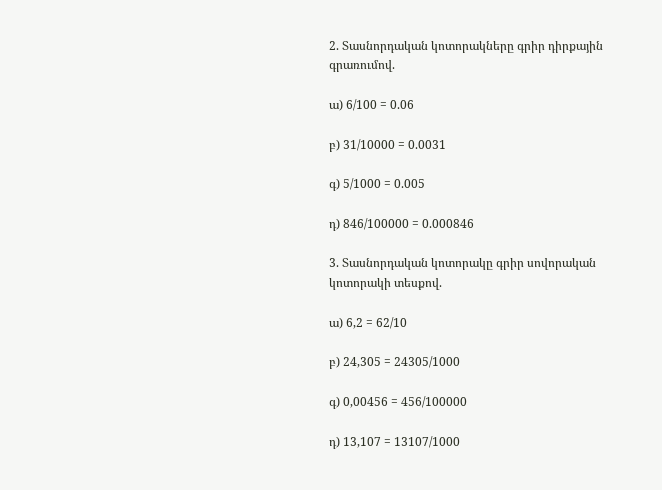2. Տասնորդական կոտորակները գրիր դիրքային գրառումով.

ա) 6/100 = 0.06

բ) 31/10000 = 0.0031

գ) 5/1000 = 0.005

դ) 846/100000 = 0.000846

3. Տասնորդական կոտորակը գրիր սովորական կոտորակի տեսքով.

ա) 6,2 = 62/10

բ) 24,305 = 24305/1000

գ) 0,00456 = 456/100000

դ) 13,107 = 13107/1000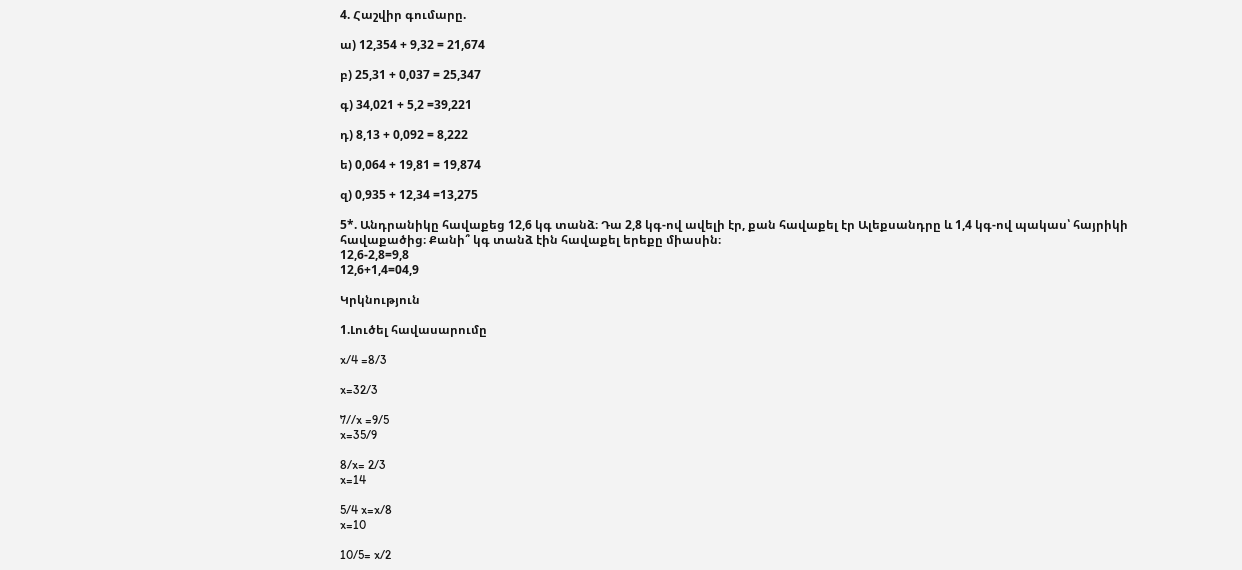4. Հաշվիր գումարը.

ա) 12,354 + 9,32 = 21,674

բ) 25,31 + 0,037 = 25,347

գ) 34,021 + 5,2 =39,221

դ) 8,13 + 0,092 = 8,222

ե) 0,064 + 19,81 = 19,874

զ) 0,935 + 12,34 =13,275

5*. Անդրանիկը հավաքեց 12,6 կգ տանձ։ Դա 2,8 կգ-ով ավելի էր, քան հավաքել էր Ալեքսանդրը և 1,4 կգ-ով պակաս՝ հայրիկի հավաքածից։ Քանի՞ կգ տանձ էին հավաքել երեքը միասին։
12,6-2,8=9,8
12,6+1,4=04,9

Կրկնություն

1.Լուծել հավասարումը

x/4 =8/3

x=32/3

7//x =9/5
x=35/9

8/x= 2/3
x=14

5/4 x=x/8
x=10

10/5= x/2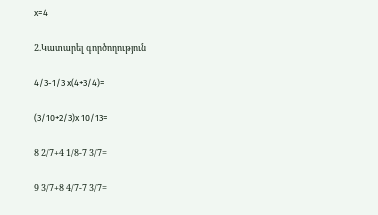x=4

2.Կատարել գործողություն

4/3-1/3 x(4+3/4)=

(3/10+2/3)x 10/13=

8 2/7+4 1/8-7 3/7=

9 3/7+8 4/7-7 3/7=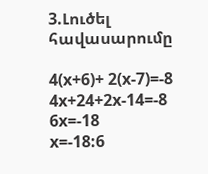3.Լուծել հավասարումը

4(x+6)+ 2(x-7)=-8
4x+24+2x-14=-8
6x=-18
x=-18:6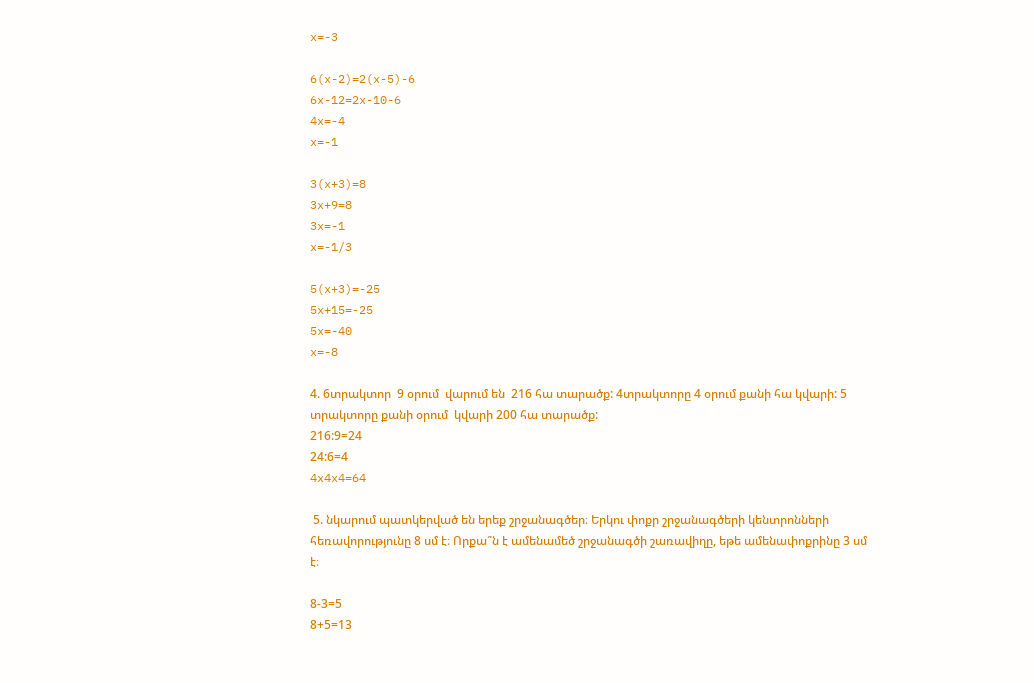x=-3

6(x-2)=2(x-5)-6
6x-12=2x-10-6
4x=-4
x=-1

3(x+3)=8
3x+9=8
3x=-1
x=-1/3

5(x+3)=-25
5x+15=-25
5x=-40
x=-8

4. 6տրակտոր  9 օրում  վարում են  216 հա տարածք: 4տրակտորը 4 օրում քանի հա կվարի: 5 տրակտորը քանի օրում  կվարի 200 հա տարածք:
216:9=24
24:6=4
4x4x4=64

 5. նկարում պատկերված են երեք շրջանագծեր։ Երկու փոքր շրջանագծերի կենտրոնների հեռավորությունը 8 սմ է։ Որքա՞ն է ամենամեծ շրջանագծի շառավիղը, եթե ամենափոքրինը 3 սմ է։

8-3=5
8+5=13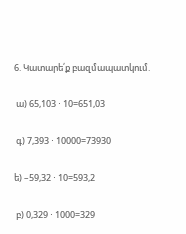6. Կատարե՛ք բազմապատկում.

 ա) 65,103 ⋅ 10=651,03

 գ) 7,393 ⋅ 10000=73930

ե) –59,32 ⋅ 10=593,2

 բ) 0,329 ⋅ 1000=329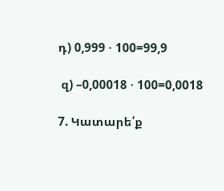դ) 0,999 ⋅ 100=99,9

 զ) –0,00018 ⋅ 100=0,0018

7. Կատարե՛ք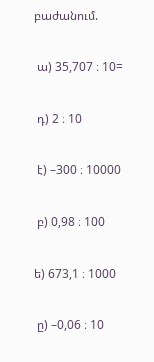բաժանում.

 ա) 35,707 ։ 10=

 դ) 2 ։ 10

 է) –300 ։ 10000

 բ) 0,98 ։ 100

ե) 673,1 ։ 1000

 ը) –0,06 ։ 10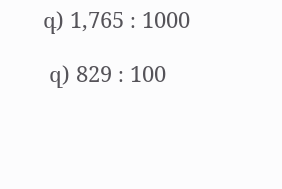գ) 1,765 ։ 1000

 զ) 829 ։ 100